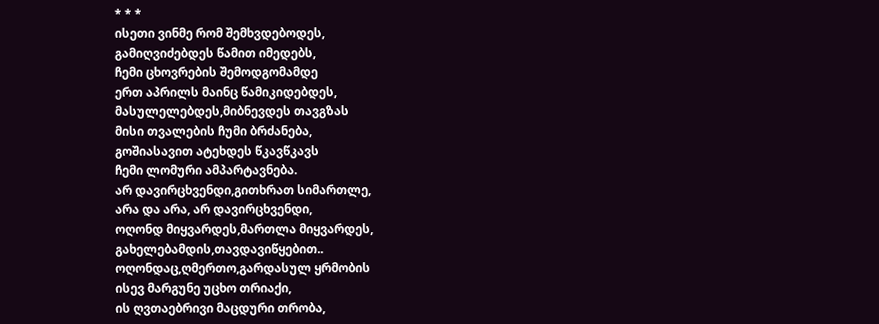* * *
ისეთი ვინმე რომ შემხვდებოდეს,
გამიღვიძებდეს წამით იმედებს,
ჩემი ცხოვრების შემოდგომამდე
ერთ აპრილს მაინც წამიკიდებდეს,
მასულელებდეს,მიბნევდეს თავგზას
მისი თვალების ჩუმი ბრძანება,
გოშიასავით ატეხდეს წკავწკავს
ჩემი ლომური ამპარტავნება.
არ დავირცხვენდი,გითხრათ სიმართლე,
არა და არა, არ დავირცხვენდი,
ოღონდ მიყვარდეს,მართლა მიყვარდეს,
გახელებამდის,თავდავიწყებით..
ოღონდაც,ღმერთო,გარდასულ ყრმობის
ისევ მარგუნე უცხო თრიაქი,
ის ღვთაებრივი მაცდური თრობა,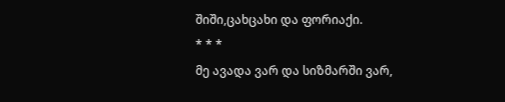შიში,ცახცახი და ფორიაქი.
* * *
მე ავადა ვარ და სიზმარში ვარ,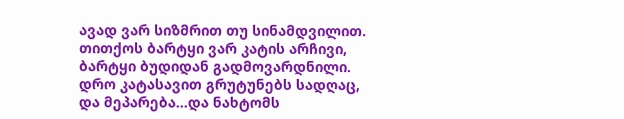ავად ვარ სიზმრით თუ სინამდვილით.
თითქოს ბარტყი ვარ კატის არჩივი,
ბარტყი ბუდიდან გადმოვარდნილი.
დრო კატასავით გრუტუნებს სადღაც,
და მეპარება...და ნახტომს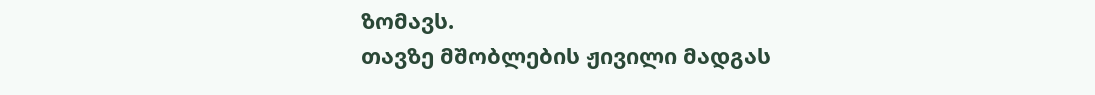ზომავს.
თავზე მშობლების ჟივილი მადგას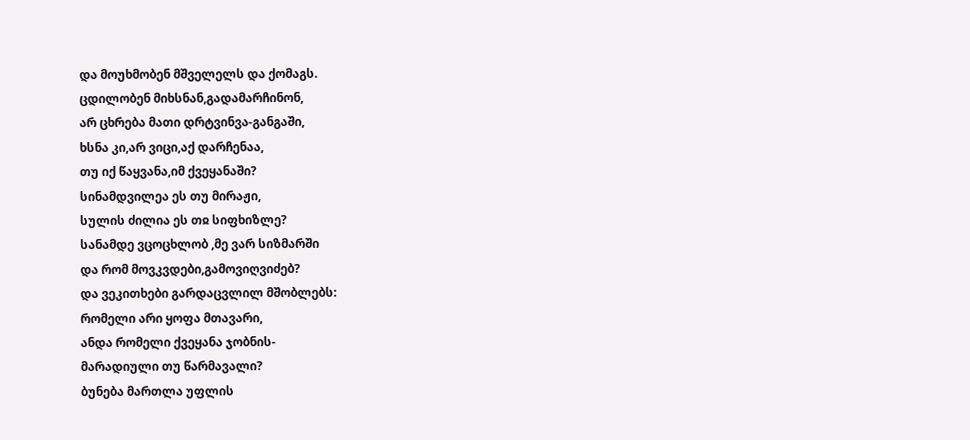და მოუხმობენ მშველელს და ქომაგს.
ცდილობენ მიხსნან,გადამარჩინონ,
არ ცხრება მათი დრტვინვა-განგაში,
ხსნა კი,არ ვიცი,აქ დარჩენაა,
თუ იქ წაყვანა,იმ ქვეყანაში?
სინამდვილეა ეს თუ მირაჟი,
სულის ძილია ეს თჲ სიფხიზლე?
სანამდე ვცოცხლობ ,მე ვარ სიზმარში
და რომ მოვკვდები,გამოვიღვიძებ?
და ვეკითხები გარდაცვლილ მშობლებს:
რომელი არი ყოფა მთავარი,
ანდა რომელი ქვეყანა ჯობნის-
მარადიული თუ წარმავალი?
ბუნება მართლა უფლის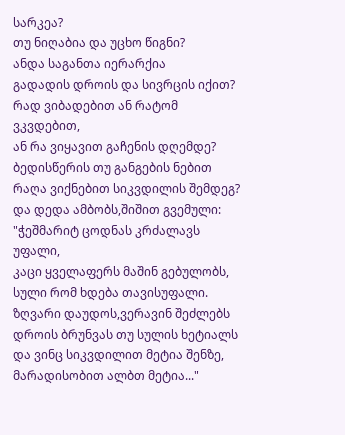სარკეა?
თუ ნიღაბია და უცხო წიგნი?
ანდა საგანთა იერარქია
გადადის დროის და სივრცის იქით?
რად ვიბადებით ან რატომ ვკვდებით,
ან რა ვიყავით გაჩენის დღემდე?
ბედისწერის თუ განგების ნებით
რაღა ვიქნებით სიკვდილის შემდეგ?
და დედა ამბობს,შიშით გვემული:
"ჭეშმარიტ ცოდნას კრძალავს უფალი,
კაცი ყველაფერს მაშინ გებულობს,
სული რომ ხდება თავისუფალი.
ზღვარი დაუდოს,ვერავინ შეძლებს
დროის ბრუნვას თუ სულის ხეტიალს
და ვინც სიკვდილით მეტია შენზე,
მარადისობით ალბთ მეტია..."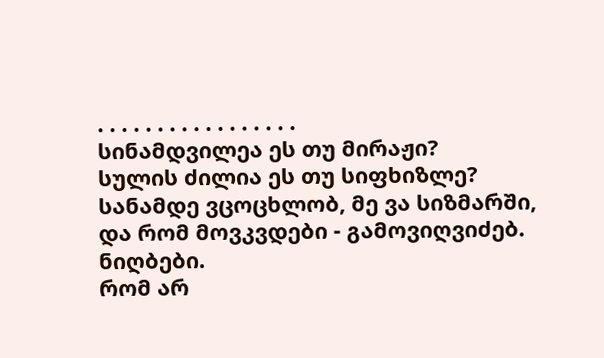. . . . . . . . . . . . . . . . .
სინამდვილეა ეს თუ მირაჟი?
სულის ძილია ეს თუ სიფხიზლე?
სანამდე ვცოცხლობ, მე ვა სიზმარში,
და რომ მოვკვდები - გამოვიღვიძებ.
ნიღბები.
რომ არ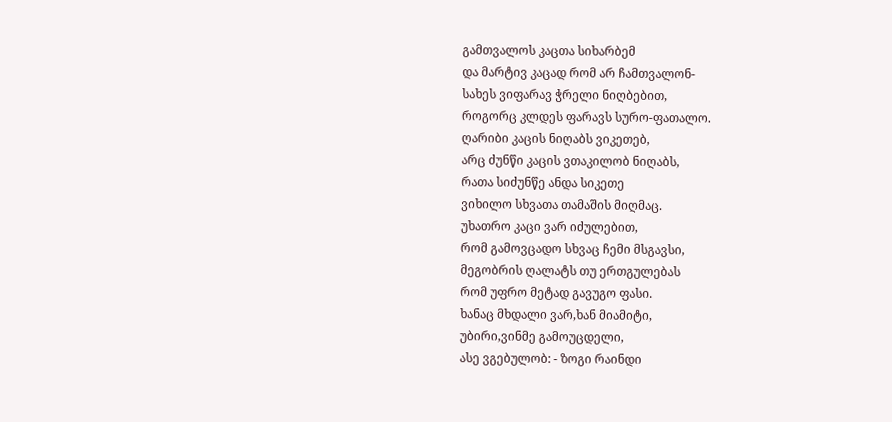გამთვალოს კაცთა სიხარბემ
და მარტივ კაცად რომ არ ჩამთვალონ-
სახეს ვიფარავ ჭრელი ნიღბებით,
როგორც კლდეს ფარავს სურო-ფათალო.
ღარიბი კაცის ნიღაბს ვიკეთებ,
არც ძუნწი კაცის ვთაკილობ ნიღაბს,
რათა სიძუნწე ანდა სიკეთე
ვიხილო სხვათა თამაშის მიღმაც.
უხათრო კაცი ვარ იძულებით,
რომ გამოვცადო სხვაც ჩემი მსგავსი,
მეგობრის ღალატს თუ ერთგულებას
რომ უფრო მეტად გავუგო ფასი.
ხანაც მხდალი ვარ,ხან მიამიტი,
უბირი,ვინმე გამოუცდელი,
ასე ვგებულობ: - ზოგი რაინდი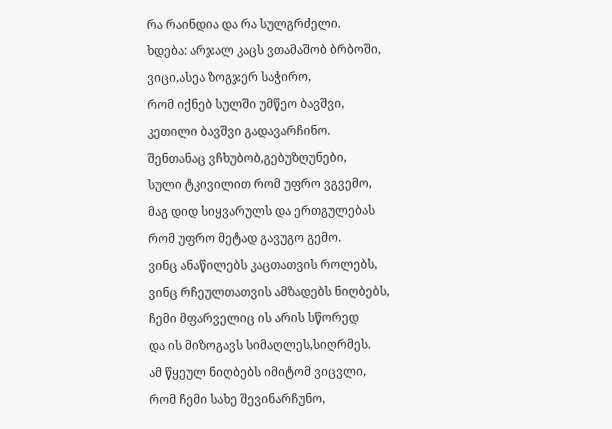რა რაინდია და რა სულგრძელი.
ხდება: არჯალ კაცს ვთამაშობ ბრბოში,
ვიცი,ასეა ზოგჯერ საჭირო,
რომ იქნებ სულში უმწეო ბავშვი,
კეთილი ბავშვი გადავარჩინო.
შენთანაც ვჩხუბობ,გებუზღუნები,
სული ტკივილით რომ უფრო ვგვემო,
მაგ დიდ სიყვარულს და ერთგულებას
რომ უფრო მეტად გავუგო გემო.
ვინც ანაწილებს კაცთათვის როლებს,
ვინც რჩეულთათვის ამზადებს ნიღბებს,
ჩემი მფარველიც ის არის სწორედ
და ის მიზოგავს სიმაღლეს,სიღრმეს.
ამ წყეულ ნიღბებს იმიტომ ვიცვლი,
რომ ჩემი სახე შევინარჩუნო,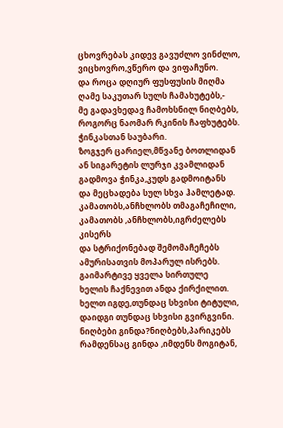ცხოვრებას კიდევ გავუძლო ვინძლო,
ვიცხოვრო,ვწერო და ვიფაჩუნო.
და როცა დღიურ ფუსფუსის მიღმა
ღამე საკუთარ სულს ჩამახუტებს,-
მე გადავხედავ ჩამოხსნილ ნიღბებს,
როგორც ნაომარ რკინის ჩაფხუტებს.
ჭინკასთან საუბარი.
ზოგჯერ ცარიელ,მწვანე ბოთლიდან
ან სიგარეტის ლურჯი კვამლიდან
გადმოვა ჭინკა,კუდს გადმოიტანს
და მეცხადება სულ სხვა ჰამლეტად.
კამათობს,ანჩხლობს თმაგაჩეჩილი,
კამათობს ,ანჩხლობს,იგრძელებს კისერს
და სტრიქონებად შემომაჩეჩებს
ამურისათვის მოპარულ ისრებს.
გაიმარტივე ყველა სირთულე
ხელის ჩაქნევით ანდა ქირქილით.
ხელთ იგდე,თუნდაც სხვისი ტიტული,
დაიდგი თუნდაც სხვისი გვირგვინი.
ნიღბები გინდა?ნიღბებს,პარიკებს
რამდენსაც გინდა ,იმდენს მოგიტან,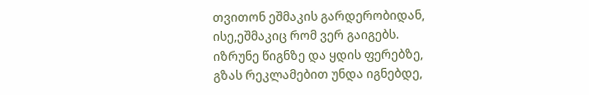თვითონ ეშმაკის გარდერობიდან,
ისე,ეშმაკიც რომ ვერ გაიგებს.
იზრუნე წიგნზე და ყდის ფერებზე,
გზას რეკლამებით უნდა იგნებდე,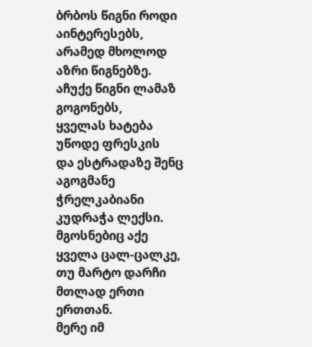ბრბოს წიგნი როდი აინტერესებს,
არამედ მხოლოდ აზრი წიგნებზე.
აჩუქე წიგნი ლამაზ გოგონებს,
ყველას ხატება უწოდე ფრესკის
და ესტრადაზე შენც აგოგმანე
ჭრელკაბიანი კუდრაჭა ლექსი.
მგოსნებიც აქე ყველა ცალ-ცალკე,
თუ მარტო დარჩი მთლად ერთი ერთთან.
მერე იმ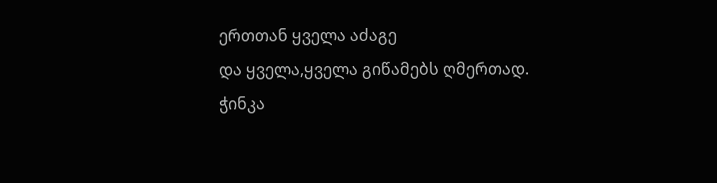ერთთან ყველა აძაგე
და ყველა,ყველა გიწამებს ღმერთად.
ჭინკა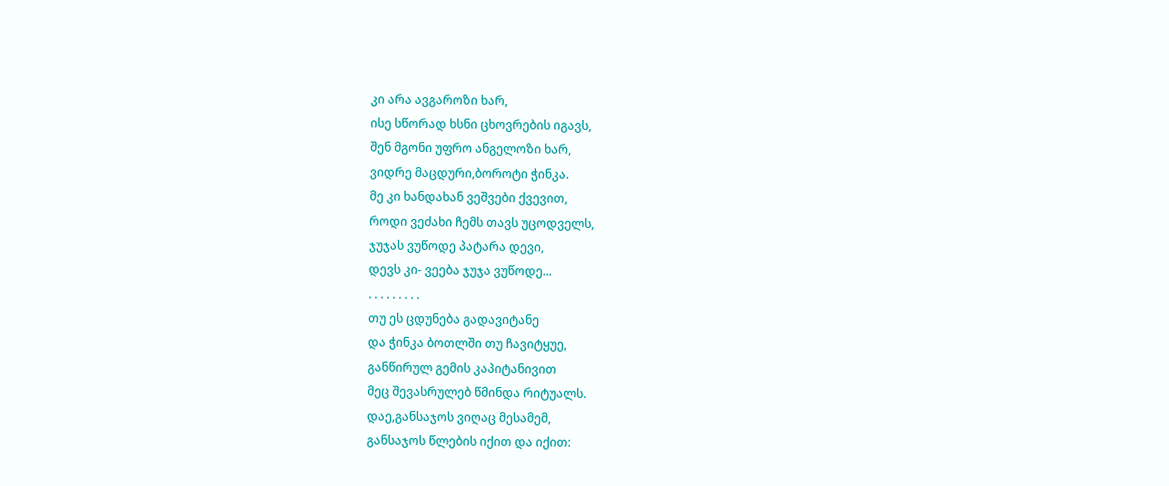კი არა ავგაროზი ხარ,
ისე სწორად ხსნი ცხოვრების იგავს,
შენ მგონი უფრო ანგელოზი ხარ,
ვიდრე მაცდური,ბოროტი ჭინკა.
მე კი ხანდახან ვეშვები ქვევით,
როდი ვეძახი ჩემს თავს უცოდველს,
ჯუჯას ვუწოდე პატარა დევი,
დევს კი- ვეება ჯუჯა ვუწოდე...
. . . . . . . . .
თუ ეს ცდუნება გადავიტანე
და ჭინკა ბოთლში თუ ჩავიტყუე,
განწირულ გემის კაპიტანივით
მეც შევასრულებ წმინდა რიტუალს.
დაე,განსაჯოს ვიღაც მესამემ,
განსაჯოს წლების იქით და იქით: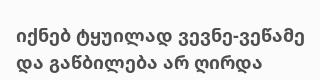იქნებ ტყუილად ვევნე-ვეწამე
და გაწბილება არ ღირდა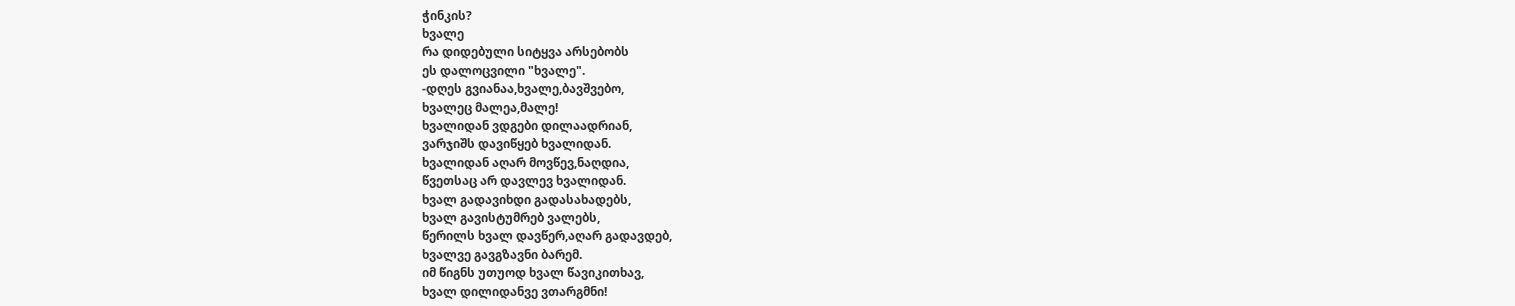ჭინკის?
ხვალე
რა დიდებული სიტყვა არსებობს
ეს დალოცვილი "ხვალე".
-დღეს გვიანაა,ხვალე,ბავშვებო,
ხვალეც მალეა,მალე!
ხვალიდან ვდგები დილაადრიან,
ვარჯიშს დავიწყებ ხვალიდან.
ხვალიდან აღარ მოვწევ,ნაღდია,
წვეთსაც არ დავლევ ხვალიდან.
ხვალ გადავიხდი გადასახადებს,
ხვალ გავისტუმრებ ვალებს,
წერილს ხვალ დავწერ,აღარ გადავდებ,
ხვალვე გავგზავნი ბარემ.
იმ წიგნს უთუოდ ხვალ წავიკითხავ,
ხვალ დილიდანვე ვთარგმნი!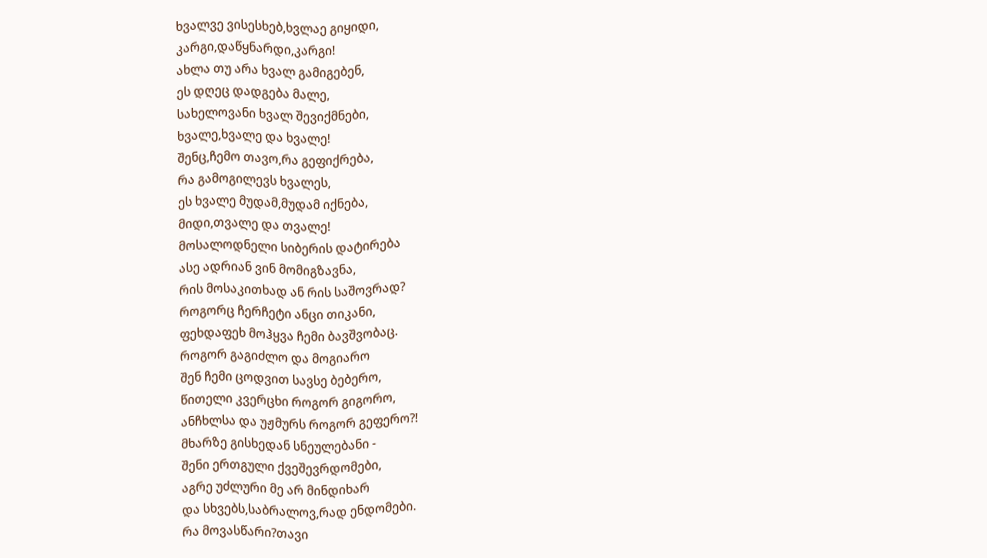ხვალვე ვისესხებ,ხვლაე გიყიდი,
კარგი,დაწყნარდი,კარგი!
ახლა თუ არა ხვალ გამიგებენ,
ეს დღეც დადგება მალე,
სახელოვანი ხვალ შევიქმნები,
ხვალე,ხვალე და ხვალე!
შენც,ჩემო თავო,რა გეფიქრება,
რა გამოგილევს ხვალეს,
ეს ხვალე მუდამ,მუდამ იქნება,
მიდი,თვალე და თვალე!
მოსალოდნელი სიბერის დატირება
ასე ადრიან ვინ მომიგზავნა,
რის მოსაკითხად ან რის საშოვრად?
როგორც ჩერჩეტი ანცი თიკანი,
ფეხდაფეხ მოჰყვა ჩემი ბავშვობაც.
როგორ გაგიძლო და მოგიარო
შენ ჩემი ცოდვით სავსე ბებერო,
წითელი კვერცხი როგორ გიგორო,
ანჩხლსა და უჟმურს როგორ გეფერო?!
მხარზე გისხედან სნეულებანი -
შენი ერთგული ქვეშევრდომები,
აგრე უძლური მე არ მინდიხარ
და სხვებს,საბრალოვ,რად ენდომები.
რა მოვასწარი?თავი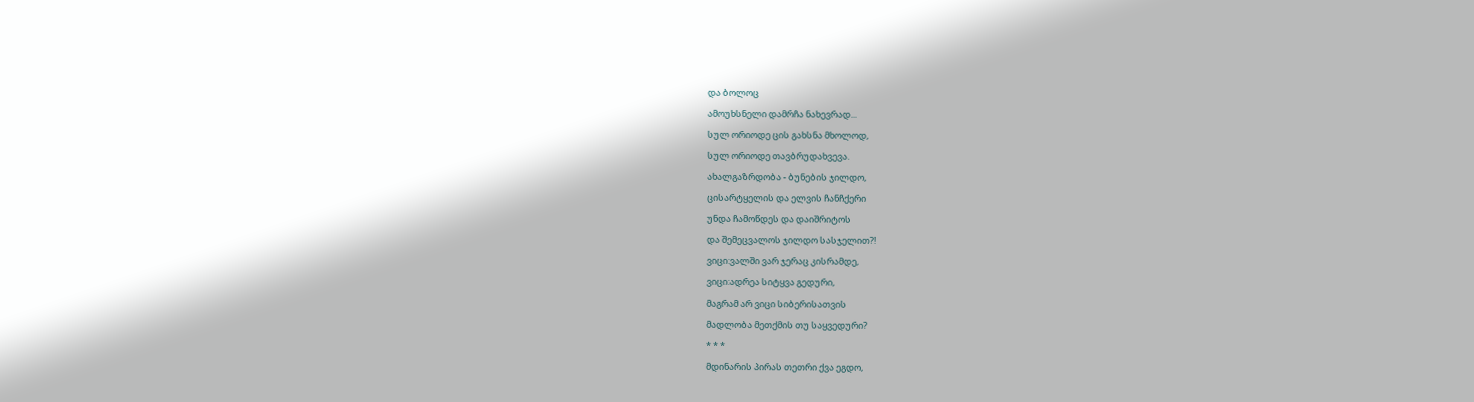და ბოლოც
ამოუხსნელი დამრჩა ნახევრად...
სულ ორიოდე ცის გახსნა მხოლოდ,
სულ ორიოდე თავბრუდახვევა.
ახალგაზრდობა - ბუნების ჯილდო,
ცისარტყელის და ელვის ჩანჩქერი
უნდა ჩამოწდეს და დაიშრიტოს
და შემეცვალოს ჯილდო სასჯელით?!
ვიცი:ვალში ვარ ჯერაც კისრამდე,
ვიცი:ადრეა სიტყვა გედური,
მაგრამ არ ვიცი სიბერისათვის
მადლობა მეთქმის თუ საყვედური?
* * *
მდინარის პირას თეთრი ქვა ეგდო,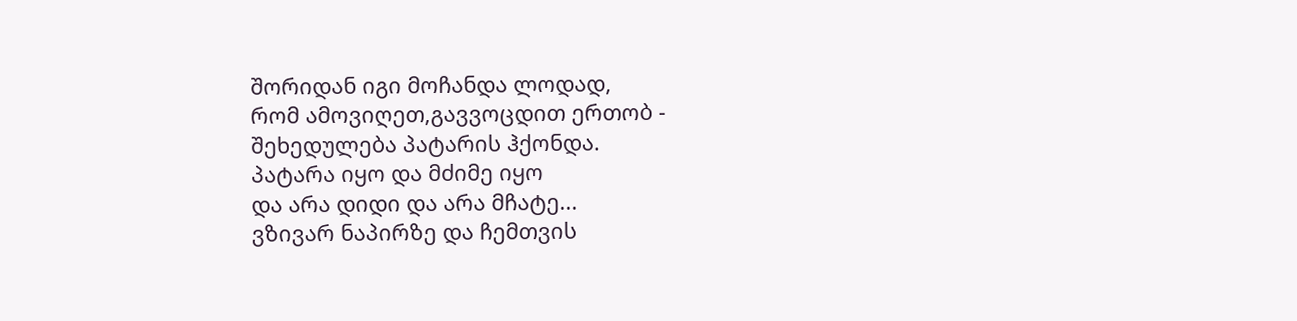შორიდან იგი მოჩანდა ლოდად,
რომ ამოვიღეთ,გავვოცდით ერთობ -
შეხედულება პატარის ჰქონდა.
პატარა იყო და მძიმე იყო
და არა დიდი და არა მჩატე...
ვზივარ ნაპირზე და ჩემთვის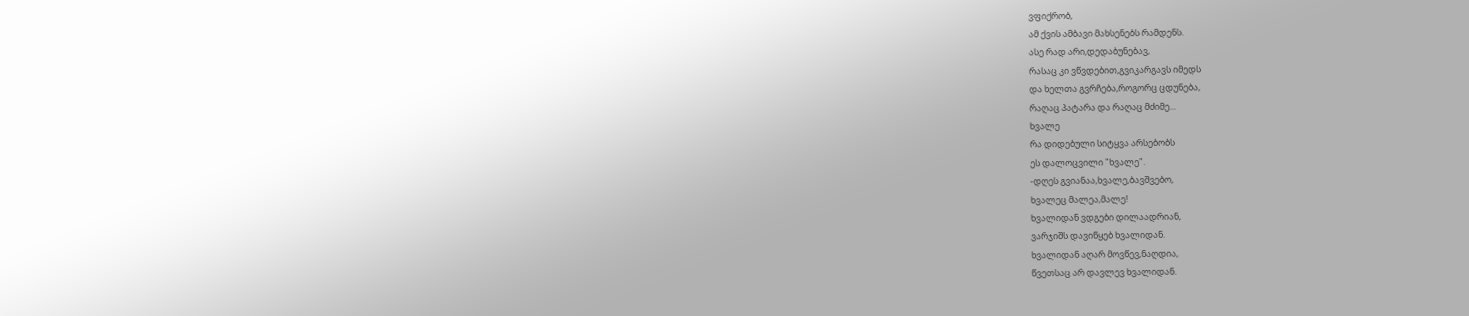ვფიქრობ,
ამ ქვის ამბავი მახსენებს რამდენს.
ასე რად არი,დედაბუნებავ,
რასაც კი ვწვდებით,გვიკარგავს იმედს
და ხელთა გვრჩება,როგორც ცდუნება,
რაღაც პატარა და რაღაც მძიმე...
ხვალე
რა დიდებული სიტყვა არსებობს
ეს დალოცვილი "ხვალე".
-დღეს გვიანაა,ხვალე,ბავშვებო,
ხვალეც მალეა,მალე!
ხვალიდან ვდგები დილაადრიან,
ვარჯიშს დავიწყებ ხვალიდან.
ხვალიდან აღარ მოვწევ,ნაღდია,
წვეთსაც არ დავლევ ხვალიდან.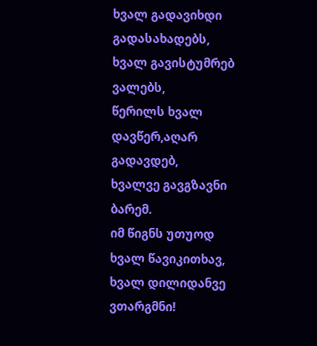ხვალ გადავიხდი გადასახადებს,
ხვალ გავისტუმრებ ვალებს,
წერილს ხვალ დავწერ,აღარ გადავდებ,
ხვალვე გავგზავნი ბარემ.
იმ წიგნს უთუოდ ხვალ წავიკითხავ,
ხვალ დილიდანვე ვთარგმნი!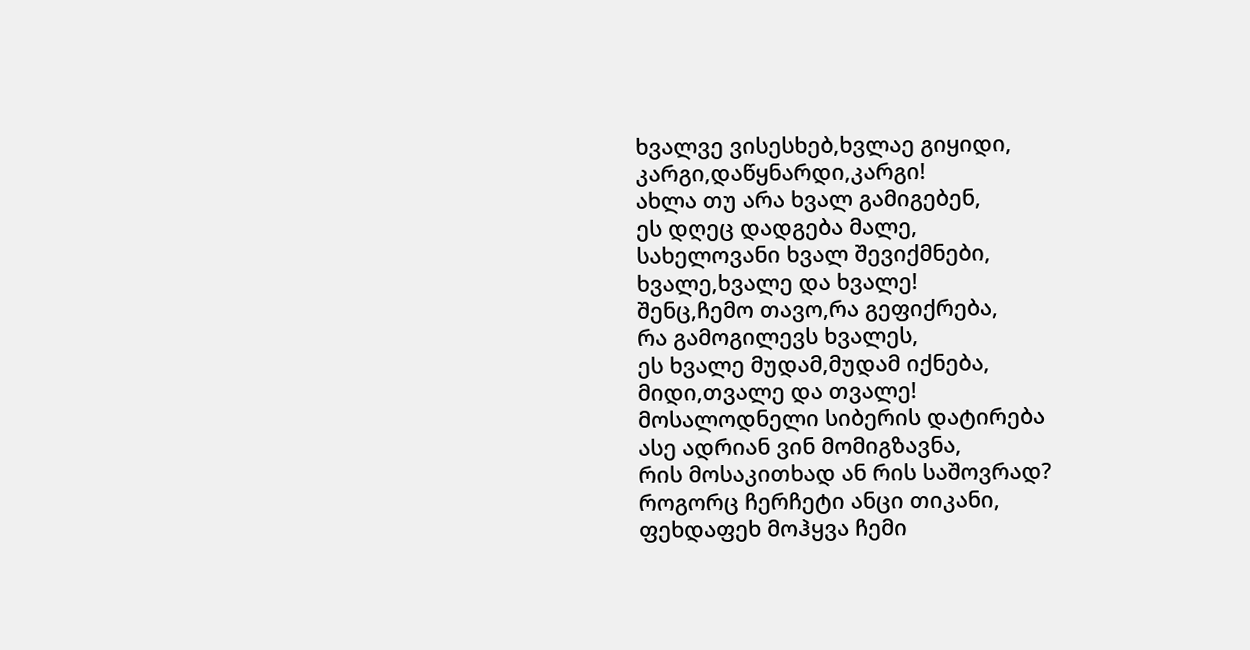ხვალვე ვისესხებ,ხვლაე გიყიდი,
კარგი,დაწყნარდი,კარგი!
ახლა თუ არა ხვალ გამიგებენ,
ეს დღეც დადგება მალე,
სახელოვანი ხვალ შევიქმნები,
ხვალე,ხვალე და ხვალე!
შენც,ჩემო თავო,რა გეფიქრება,
რა გამოგილევს ხვალეს,
ეს ხვალე მუდამ,მუდამ იქნება,
მიდი,თვალე და თვალე!
მოსალოდნელი სიბერის დატირება
ასე ადრიან ვინ მომიგზავნა,
რის მოსაკითხად ან რის საშოვრად?
როგორც ჩერჩეტი ანცი თიკანი,
ფეხდაფეხ მოჰყვა ჩემი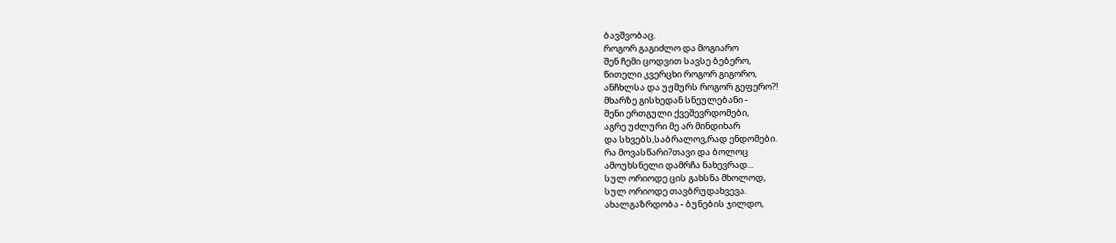ბავშვობაც.
როგორ გაგიძლო და მოგიარო
შენ ჩემი ცოდვით სავსე ბებერო,
წითელი კვერცხი როგორ გიგორო,
ანჩხლსა და უჟმურს როგორ გეფერო?!
მხარზე გისხედან სნეულებანი -
შენი ერთგული ქვეშევრდომები,
აგრე უძლური მე არ მინდიხარ
და სხვებს,საბრალოვ,რად ენდომები.
რა მოვასწარი?თავი და ბოლოც
ამოუხსნელი დამრჩა ნახევრად...
სულ ორიოდე ცის გახსნა მხოლოდ,
სულ ორიოდე თავბრუდახვევა.
ახალგაზრდობა - ბუნების ჯილდო,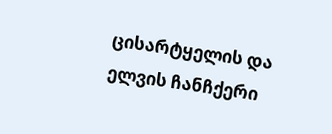ცისარტყელის და ელვის ჩანჩქერი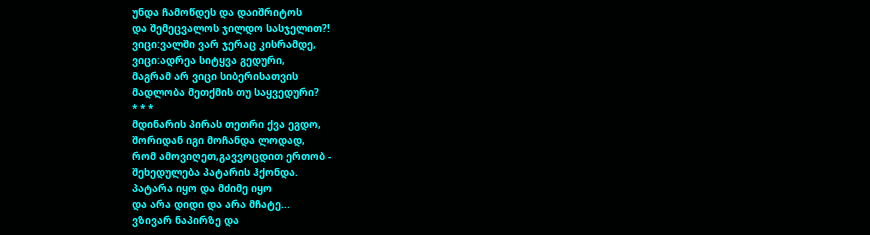უნდა ჩამოწდეს და დაიშრიტოს
და შემეცვალოს ჯილდო სასჯელით?!
ვიცი:ვალში ვარ ჯერაც კისრამდე,
ვიცი:ადრეა სიტყვა გედური,
მაგრამ არ ვიცი სიბერისათვის
მადლობა მეთქმის თუ საყვედური?
* * *
მდინარის პირას თეთრი ქვა ეგდო,
შორიდან იგი მოჩანდა ლოდად,
რომ ამოვიღეთ,გავვოცდით ერთობ -
შეხედულება პატარის ჰქონდა.
პატარა იყო და მძიმე იყო
და არა დიდი და არა მჩატე...
ვზივარ ნაპირზე და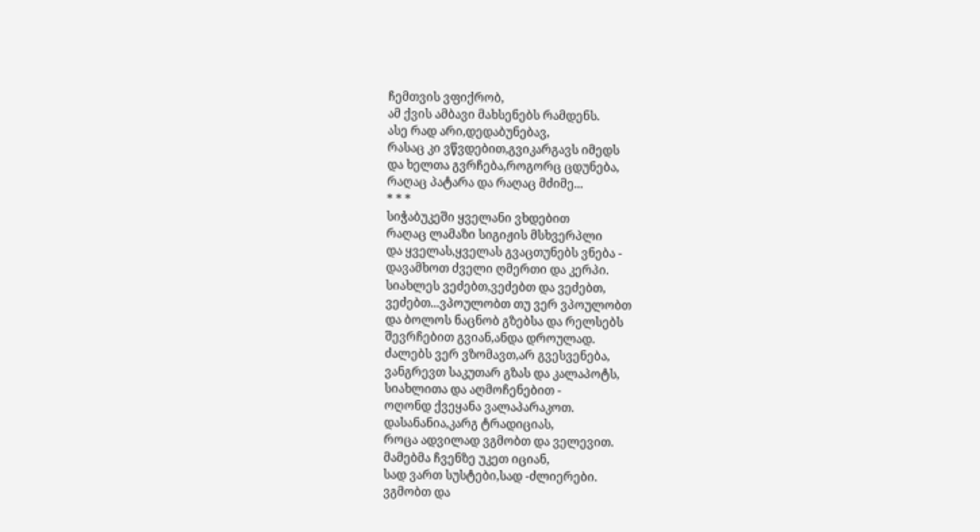ჩემთვის ვფიქრობ,
ამ ქვის ამბავი მახსენებს რამდენს.
ასე რად არი,დედაბუნებავ,
რასაც კი ვწვდებით,გვიკარგავს იმედს
და ხელთა გვრჩება,როგორც ცდუნება,
რაღაც პატარა და რაღაც მძიმე...
* * *
სიჭაბუკეში ყველანი ვხდებით
რაღაც ლამაზი სიგიჟის მსხვერპლი
და ყველას,ყველას გვაცთუნებს ვნება -
დავამხოთ ძველი ღმერთი და კერპი.
სიახლეს ვეძებთ,ვეძებთ და ვეძებთ,
ვეძებთ...ვპოულობთ თუ ვერ ვპოულობთ
და ბოლოს ნაცნობ გზებსა და რელსებს
შევრჩებით გვიან,ანდა დროულად.
ძალებს ვერ ვზომავთ,არ გვესვენება,
ვანგრევთ საკუთარ გზას და კალაპოტს,
სიახლითა და აღმოჩენებით -
ოღონდ ქვეყანა ვალაპარაკოთ.
დასანანია,კარგ ტრადიციას,
როცა ადვილად ვგმობთ და ველევით.
მამებმა ჩვენზე უკეთ იციან,
სად ვართ სუსტები,სად -ძლიერები.
ვგმობთ და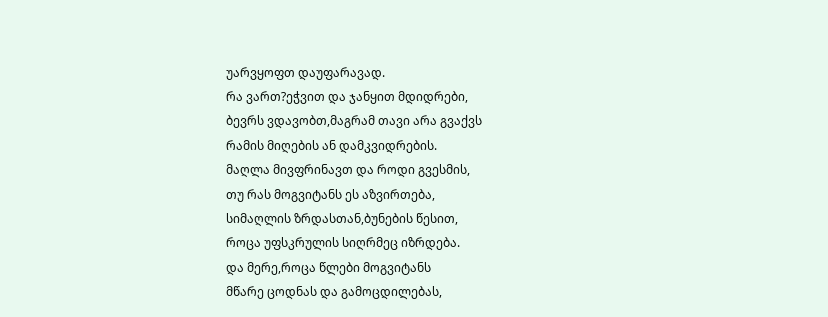უარვყოფთ დაუფარავად.
რა ვართ?ეჭვით და ჯანყით მდიდრები,
ბევრს ვდავობთ,მაგრამ თავი არა გვაქვს
რამის მიღების ან დამკვიდრების.
მაღლა მივფრინავთ და როდი გვესმის,
თუ რას მოგვიტანს ეს აზვირთება,
სიმაღლის ზრდასთან,ბუნების წესით,
როცა უფსკრულის სიღრმეც იზრდება.
და მერე,როცა წლები მოგვიტანს
მწარე ცოდნას და გამოცდილებას,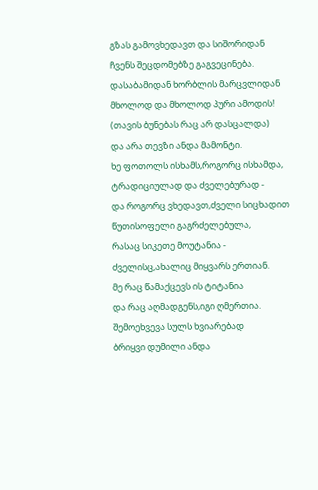გზას გამოვხედავთ და სიშორიდან
ჩვენს შეცდომებზე გაგვეცინება.
დასაბამიდან ხორბლის მარცვლიდან
მხოლოდ და მხოლოდ პური ამოდის!
(თავის ბუნებას რაც არ დასცალდა)
და არა თევზი ანდა მამონტი.
ხე ფოთოლს ისხამს,როგორც ისხამდა,
ტრადიციულად და ძველებურად -
და როგორც ვხედავთ,ძველი სიცხადით
წუთისოფელი გაგრძელებულა,
რასაც სიკეთე მოუტანია -
ძველისც,ახალიც მიყვარს ერთიან.
მე რაც წამაქცევს ის ტიტანია
და რაც აღმადგენს,იგი ღმერთია.
შემოეხვევა სულს ხვიარებად
ბრიყვი დუმილი ანდა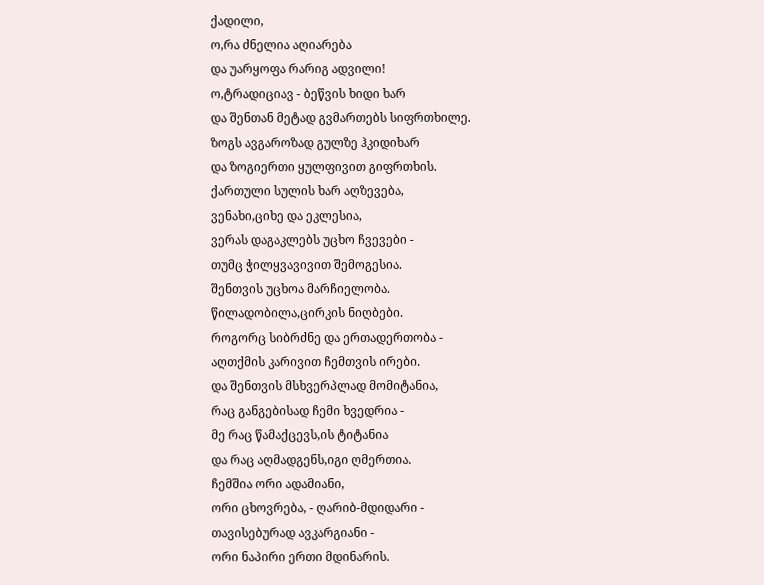ქადილი,
ო,რა ძნელია აღიარება
და უარყოფა რარიგ ადვილი!
ო,ტრადიციავ - ბეწვის ხიდი ხარ
და შენთან მეტად გვმართებს სიფრთხილე.
ზოგს ავგაროზად გულზე ჰკიდიხარ
და ზოგიერთი ყულფივით გიფრთხის.
ქართული სულის ხარ აღზევება,
ვენახი,ციხე და ეკლესია,
ვერას დაგაკლებს უცხო ჩვევები -
თუმც ჭილყვავივით შემოგესია.
შენთვის უცხოა მარჩიელობა.
წილადობილა,ცირკის ნიღბები.
როგორც სიბრძნე და ერთადერთობა -
აღთქმის კარივით ჩემთვის ირები.
და შენთვის მსხვერპლად მომიტანია,
რაც განგებისად ჩემი ხვედრია -
მე რაც წამაქცევს,ის ტიტანია
და რაც აღმადგენს,იგი ღმერთია.
ჩემშია ორი ადამიანი,
ორი ცხოვრება, - ღარიბ-მდიდარი -
თავისებურად ავკარგიანი -
ორი ნაპირი ერთი მდინარის.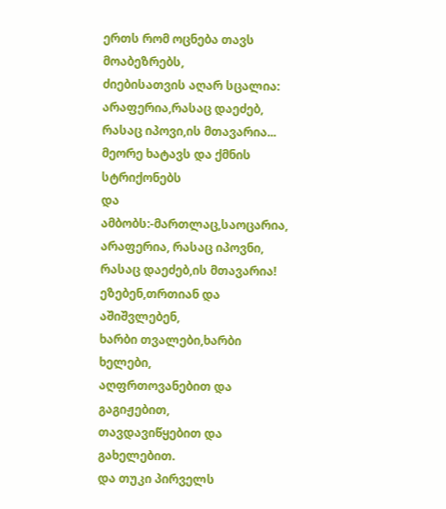ერთს რომ ოცნება თავს მოაბეზრებს,
ძიებისათვის აღარ სცალია:
არაფერია,რასაც დაეძებ,
რასაც იპოვი,ის მთავარია...
მეორე ხატავს და ქმნის სტრიქონებს
და ამბობს:-მართლაც,საოცარია,
არაფერია, რასაც იპოვნი,
რასაც დაეძებ,ის მთავარია!
ეზებენ,თრთიან და აშიშვლებენ,
ხარბი თვალები,ხარბი ხელები,
აღფრთოვანებით და გაგიჟებით,
თავდავიწყებით და გახელებით.
და თუკი პირველს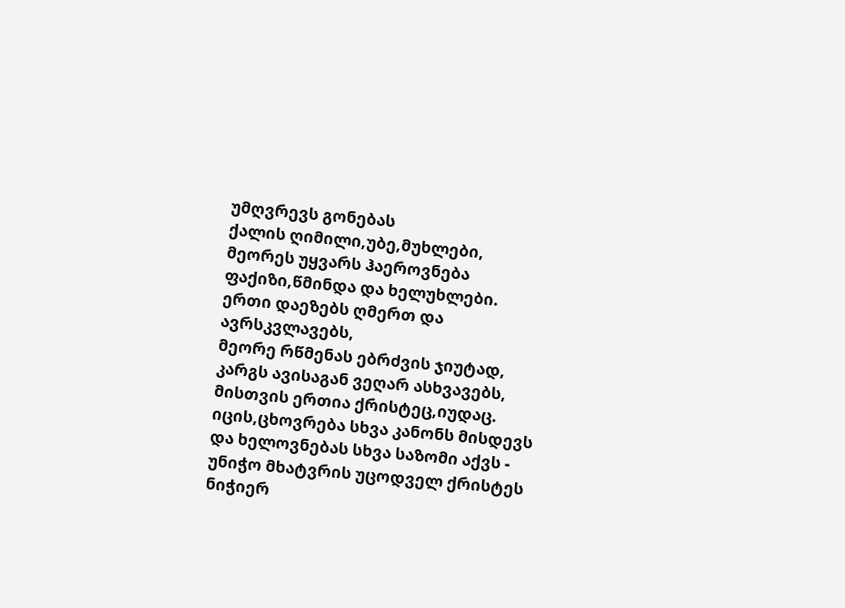უმღვრევს გონებას
ქალის ღიმილი,უბე,მუხლები,
მეორეს უყვარს ჰაეროვნება
ფაქიზი,წმინდა და ხელუხლები.
ერთი დაეზებს ღმერთ და ავრსკვლავებს,
მეორე რწმენას ებრძვის ჯიუტად,
კარგს ავისაგან ვეღარ ასხვავებს,
მისთვის ერთია ქრისტეც,იუდაც.
იცის,ცხოვრება სხვა კანონს მისდევს
და ხელოვნებას სხვა საზომი აქვს -
უნიჭო მხატვრის უცოდველ ქრისტეს
ნიჭიერ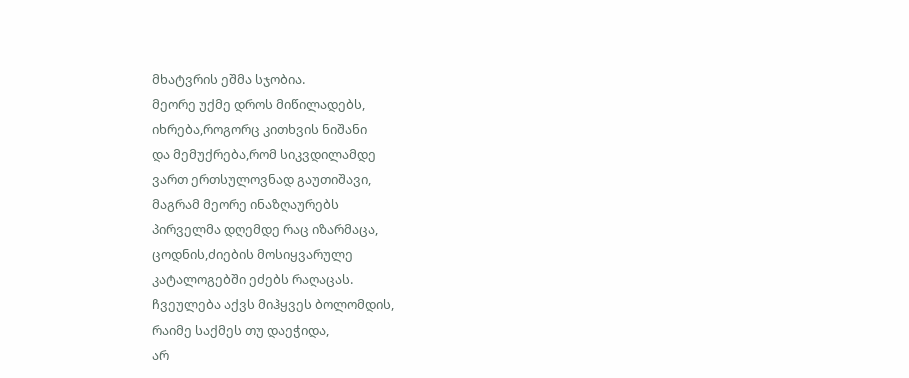მხატვრის ეშმა სჯობია.
მეორე უქმე დროს მიწილადებს,
იხრება,როგორც კითხვის ნიშანი
და მემუქრება,რომ სიკვდილამდე
ვართ ერთსულოვნად გაუთიშავი,
მაგრამ მეორე ინაზღაურებს
პირველმა დღემდე რაც იზარმაცა,
ცოდნის,ძიების მოსიყვარულე
კატალოგებში ეძებს რაღაცას.
ჩვეულება აქვს მიჰყვეს ბოლომდის,
რაიმე საქმეს თუ დაეჭიდა,
არ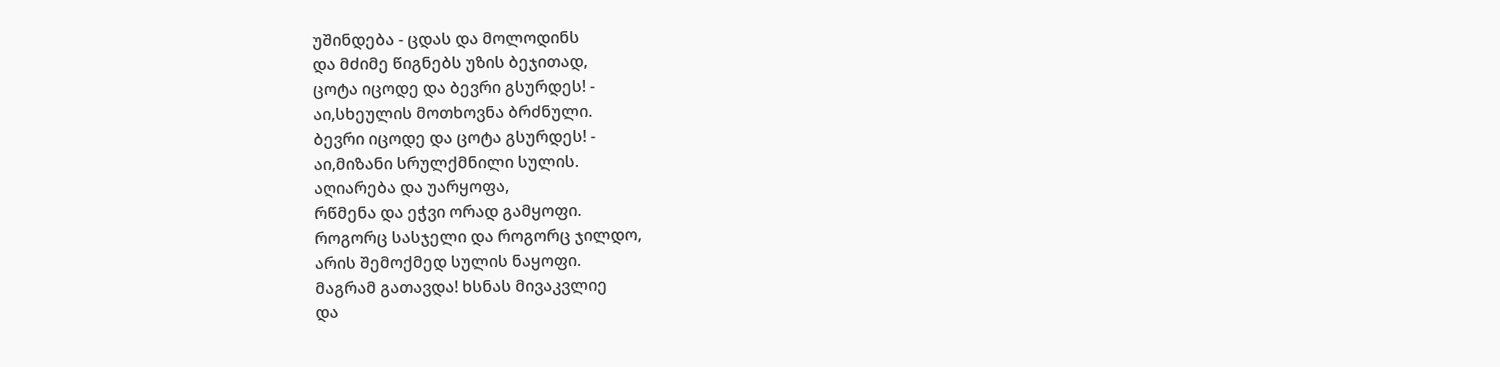უშინდება - ცდას და მოლოდინს
და მძიმე წიგნებს უზის ბეჯითად,
ცოტა იცოდე და ბევრი გსურდეს! -
აი,სხეულის მოთხოვნა ბრძნული.
ბევრი იცოდე და ცოტა გსურდეს! -
აი,მიზანი სრულქმნილი სულის.
აღიარება და უარყოფა,
რწმენა და ეჭვი ორად გამყოფი.
როგორც სასჯელი და როგორც ჯილდო,
არის შემოქმედ სულის ნაყოფი.
მაგრამ გათავდა! ხსნას მივაკვლიე
და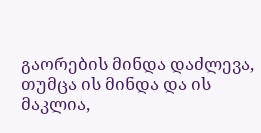გაორების მინდა დაძლევა,
თუმცა ის მინდა და ის მაკლია,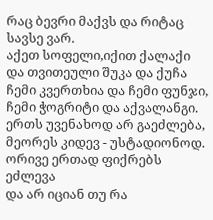რაც ბევრი მაქვს და რიტაც სავსე ვარ.
აქეთ სოფელი,იქით ქალაქი
და თვითეული შუკა და ქუჩა
ჩემი კვერთხია და ჩემი ფუნჯი,
ჩემი ჭოგრიტი და აქვალანგი.
ერთს უვენახოდ არ გაეძლება,
მეორეს კიდევ - უსტადიონოდ.
ორივე ერთად ფიქრებს ეძლევა
და არ იციან თუ რა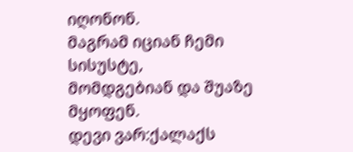იღონონ.
მაგრამ იციან ჩემი სისუსტე,
მომდგებიან და შუაზე მყოფენ.
დევი ვარ:ქალაქს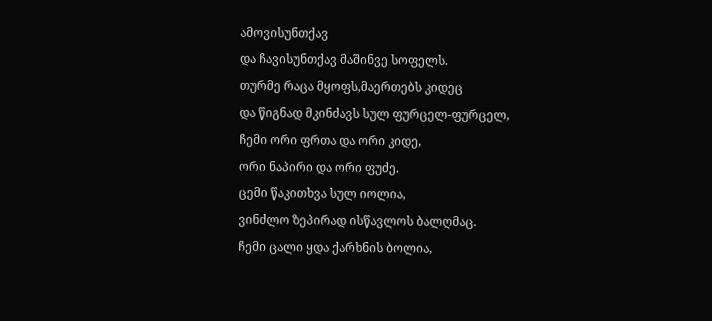ამოვისუნთქავ
და ჩავისუნთქავ მაშინვე სოფელს.
თურმე რაცა მყოფს,მაერთებს კიდეც
და წიგნად მკინძავს სულ ფურცელ-ფურცელ,
ჩემი ორი ფრთა და ორი კიდე,
ორი ნაპირი და ორი ფუძე.
ცემი წაკითხვა სულ იოლია,
ვინძლო ზეპირად ისწავლოს ბალღმაც.
ჩემი ცალი ყდა ქარხნის ბოლია,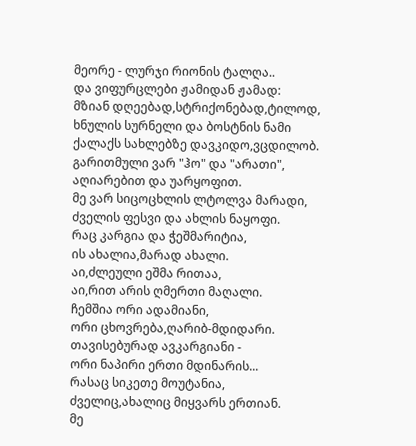მეორე - ლურჯი რიონის ტალღა..
და ვიფურცლები ჟამიდან ჟამად:
მზიან დღეებად,სტრიქონებად,ტილოდ,
ხნულის სურნელი და ბოსტნის ნამი
ქალაქს სახლებზე დავკიდო,ვცდილობ.
გარითმული ვარ "ჰო" და "არათი",
აღიარებით და უარყოფით.
მე ვარ სიცოცხლის ლტოლვა მარადი,
ძველის ფესვი და ახლის ნაყოფი.
რაც კარგია და ჭეშმარიტია,
ის ახალია,მარად ახალი.
აი,ძლეული ეშმა რითაა,
აი,რით არის ღმერთი მაღალი.
ჩემშია ორი ადამიანი,
ორი ცხოვრება,ღარიბ-მდიდარი.
თავისებურად ავკარგიანი -
ორი ნაპირი ერთი მდინარის...
რასაც სიკეთე მოუტანია,
ძველიც,ახალიც მიყვარს ერთიან.
მე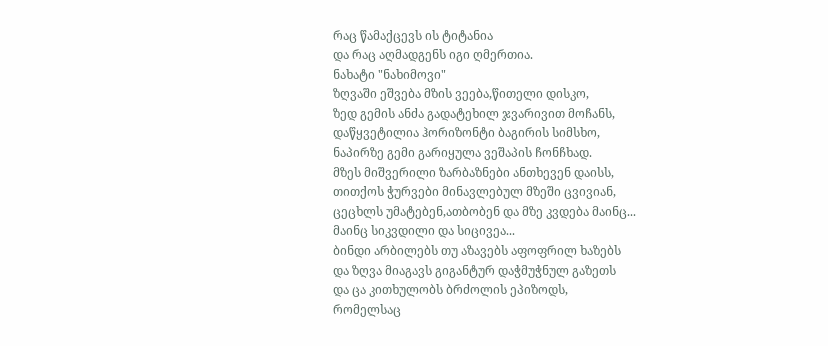რაც წამაქცევს ის ტიტანია
და რაც აღმადგენს იგი ღმერთია.
ნახატი "ნახიმოვი"
ზღვაში ეშვება მზის ვეება,წითელი დისკო,
ზედ გემის ანძა გადატეხილ ჯვარივით მოჩანს,
დაწყვეტილია ჰორიზონტი ბაგირის სიმსხო,
ნაპირზე გემი გარიყულა ვეშაპის ჩონჩხად.
მზეს მიშვერილი ზარბაზნები ანთხევენ დაისს,
თითქოს ჭურვები მინავლებულ მზეში ცვივიან,
ცეცხლს უმატებენ,ათბობენ და მზე კვდება მაინც...
მაინც სიკვდილი და სიცივეა...
ბინდი არბილებს თუ აზავებს აფოფრილ ხაზებს
და ზღვა მიაგავს გიგანტურ დაჭმუჭნულ გაზეთს
და ცა კითხულობს ბრძოლის ეპიზოდს,
რომელსაც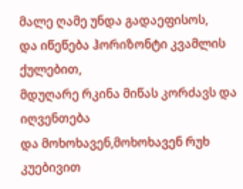მალე ღამე უნდა გადაეფისოს,
და იწეწება ჰორიზონტი კვამლის ქულებით,
მდუღარე რკინა მიწას კორძავს და იღვენთება
და მოხოხავენ,მოხოხავენ რუხ კუებივით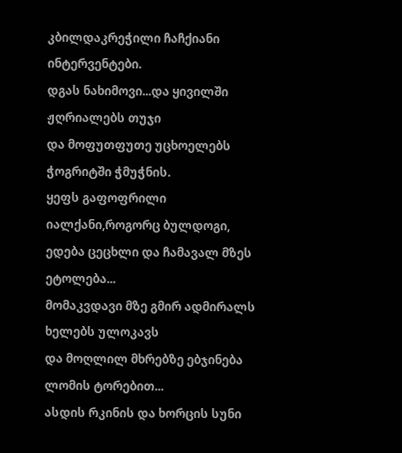კბილდაკრეჭილი ჩაჩქიანი ინტერვენტები.
დგას ნახიმოვი...და ყივილში ჟღრიალებს თუჯი
და მოფუთფუთე უცხოელებს ჭოგრიტში ჭმუჭნის.
ყეფს გაფოფრილი იალქანი,როგორც ბულდოგი,
ედება ცეცხლი და ჩამავალ მზეს ეტოლება...
მომაკვდავი მზე გმირ ადმირალს ხელებს ულოკავს
და მოღლილ მხრებზე ებჯინება ლომის ტორებით...
ასდის რკინის და ხორცის სუნი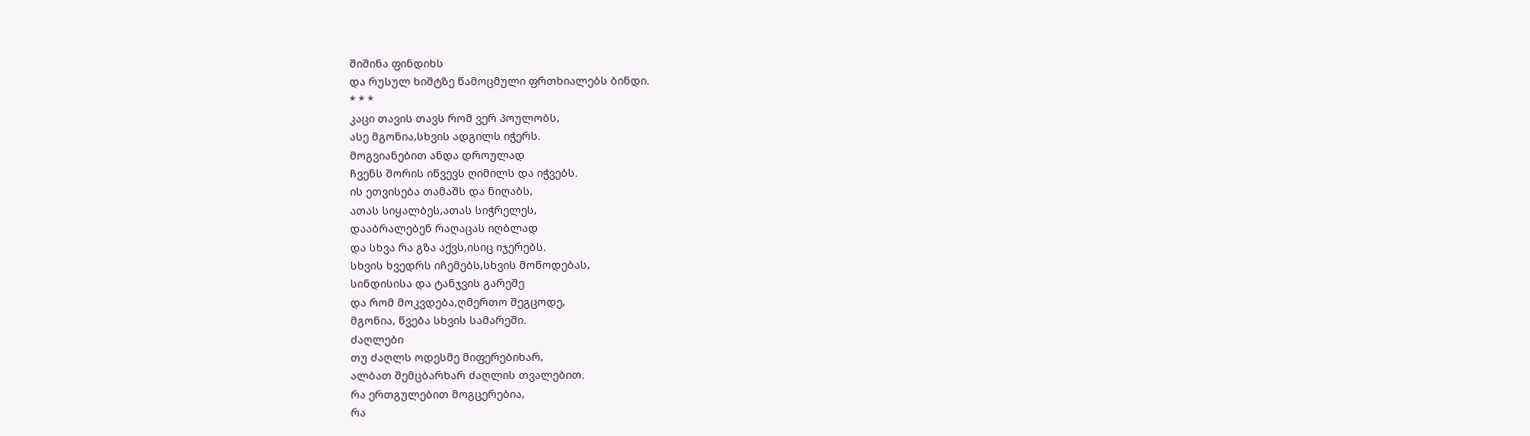შიშინა ფინდიხს
და რუსულ ხიშტზე წამოცმული ფრთხიალებს ბინდი.
* * *
კაცი თავის თავს რომ ვერ პოულობს,
ასე მგონია,სხვის ადგილს იჭერს.
მოგვიანებით ანდა დროულად
ჩვენს შორის იწვევს ღიმილს და იჭვებს.
ის ეთვისება თამაშს და ნიღაბს,
ათას სიყალბეს,ათას სიჭრელეს,
დააბრალებენ რაღაცას იღბლად
და სხვა რა გზა აქვს,ისიც იჯერებს.
სხვის ხვედრს იჩემებს,სხვის მოწოდებას,
სინდისისა და ტანჯვის გარეშე
და რომ მოკვდება,ღმერთო შეგცოდე,
მგონია, წვება სხვის სამარეში.
ძაღლები
თუ ძაღლს ოდესმე მიფერებიხარ,
ალბათ შემცბარხარ ძაღლის თვალებით.
რა ერთგულებით მოგცერებია,
რა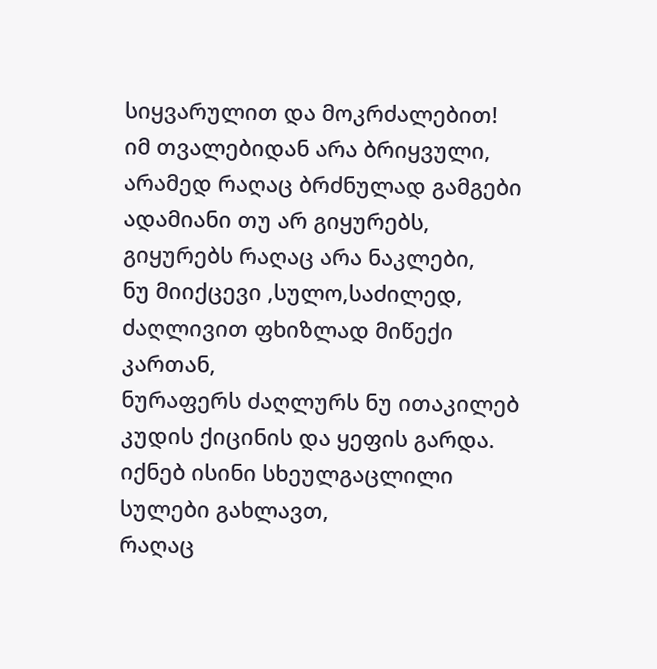სიყვარულით და მოკრძალებით!
იმ თვალებიდან არა ბრიყვული,
არამედ რაღაც ბრძნულად გამგები
ადამიანი თუ არ გიყურებს,
გიყურებს რაღაც არა ნაკლები,
ნუ მიიქცევი ,სულო,საძილედ,
ძაღლივით ფხიზლად მიწექი კართან,
ნურაფერს ძაღლურს ნუ ითაკილებ
კუდის ქიცინის და ყეფის გარდა.
იქნებ ისინი სხეულგაცლილი სულები გახლავთ,
რაღაც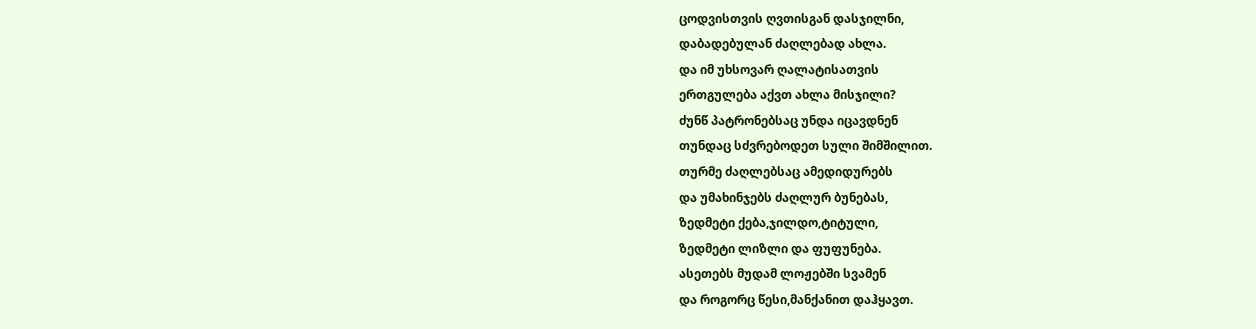ცოდვისთვის ღვთისგან დასჯილნი,
დაბადებულან ძაღლებად ახლა.
და იმ უხსოვარ ღალატისათვის
ერთგულება აქვთ ახლა მისჯილი?
ძუნწ პატრონებსაც უნდა იცავდნენ
თუნდაც სძვრებოდეთ სული შიმშილით.
თურმე ძაღლებსაც ამედიდურებს
და უმახინჯებს ძაღლურ ბუნებას,
ზედმეტი ქება,ჯილდო,ტიტული,
ზედმეტი ლიზლი და ფუფუნება.
ასეთებს მუდამ ლოჟებში სვამენ
და როგორც წესი,მანქანით დაჰყავთ.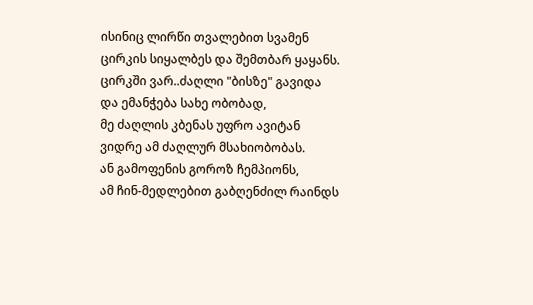ისინიც ლირწი თვალებით სვამენ
ცირკის სიყალბეს და შემთბარ ყაყანს.
ცირკში ვარ..ძაღლი "ბისზე" გავიდა
და ემანჭება სახე ობობად,
მე ძაღლის კბენას უფრო ავიტან
ვიდრე ამ ძაღლურ მსახიობობას.
ან გამოფენის გოროზ ჩემპიონს,
ამ ჩინ-მედლებით გაბღენძილ რაინდს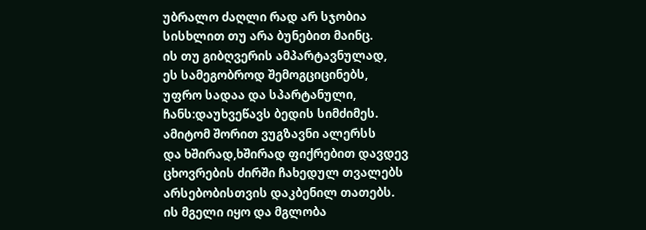უბრალო ძაღლი რად არ სჯობია
სისხლით თუ არა ბუნებით მაინც.
ის თუ გიბღვერის ამპარტავნულად,
ეს სამეგობროდ შემოგციცინებს,
უფრო სადაა და სპარტანული,
ჩანს:დაუხვეწავს ბედის სიმძიმეს.
ამიტომ შორით ვუგზავნი ალერსს
და ხშირად,ხშირად ფიქრებით დავდევ
ცხოვრების ძირში ჩახედულ თვალებს
არსებობისთვის დაკბენილ თათებს.
ის მგელი იყო და მგლობა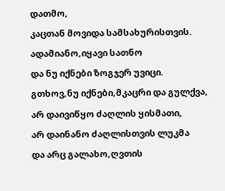დათმო,
კაცთან მოვიდა სამსახურისთვის.
ადამიანო,იყავი სათნო
და ნუ იქნები ზოგჯერ უვიცი.
გთხოვ,ნუ იქნები,მკაცრი და გულქვა,
არ დაივიწყო ძაღლის ყისმათი,
არ დაინანო ძაღლისთვის ლუკმა
და არც გალახო,ღვთის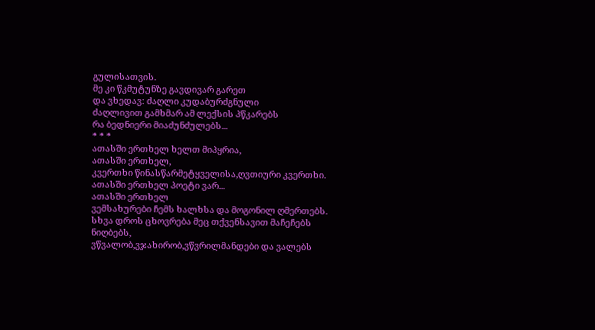გულისათვის.
მე კი წკმუტუნზე გავდივარ გარეთ
და ვხედავ: ძაღლი კუდაბურძგნული
ძაღლივით გამხმარ ამ ლექსის პწკარებს
რა ბედნიერი მიაძუნძულებს...
* * *
ათასში ერთხელ ხელთ მიპყრია,
ათასში ერთხელ,
კვერთხი წინასწარმეტყველისა,ღვთიური კვერთხი.
ათასში ერთხელ პოეტი ვარ...
ათასში ერთხელ
ვემსახურები ჩემს ხალხსა და მოგონილ ღმერთებს.
სხვა დროს ცხოვრება მეც თქვენსავით მაჩეჩებს ნიღბებს,
ვწვალობ,ვჯახირობ,ვწვრილმანდები და ვალებს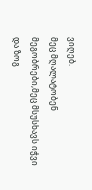ვიღებ.
მეც მღალატობენ მეგობრები,მეც მსუსხავს იჭვი
და ზოგ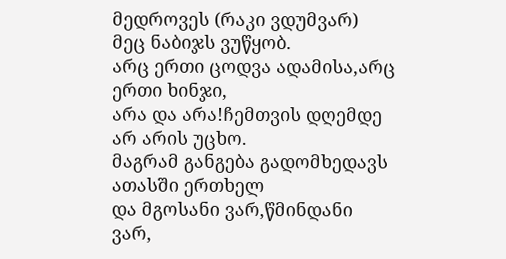მედროვეს (რაკი ვდუმვარ) მეც ნაბიჯს ვუწყობ.
არც ერთი ცოდვა ადამისა,არც ერთი ხინჯი,
არა და არა!ჩემთვის დღემდე არ არის უცხო.
მაგრამ განგება გადომხედავს ათასში ერთხელ
და მგოსანი ვარ,წმინდანი ვარ,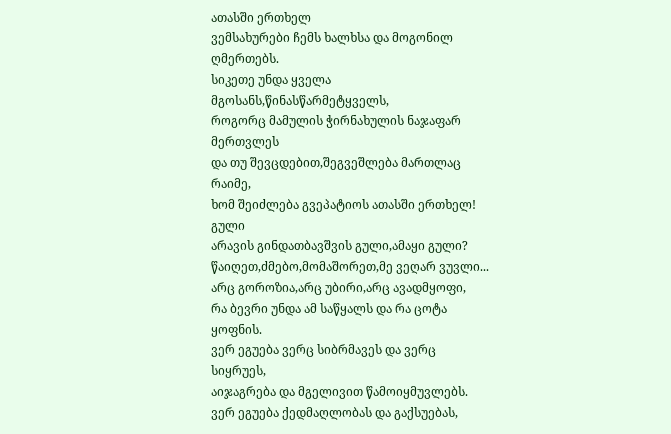ათასში ერთხელ
ვემსახურები ჩემს ხალხსა და მოგონილ ღმერთებს.
სიკეთე უნდა ყველა მგოსანს,წინასწარმეტყველს,
როგორც მამულის ჭირნახულის ნაჯაფარ მერთვლეს
და თუ შევცდებით,შეგვეშლება მართლაც რაიმე,
ხომ შეიძლება გვეპატიოს ათასში ერთხელ!
გული
არავის გინდათბავშვის გული,ამაყი გული?
წაიღეთ,ძმებო,მომაშორეთ,მე ვეღარ ვუვლი...
არც გოროზია,არც უბირი,არც ავადმყოფი,
რა ბევრი უნდა ამ საწყალს და რა ცოტა ყოფნის.
ვერ ეგუება ვერც სიბრმავეს და ვერც სიყრუეს,
აიჯაგრება და მგელივით წამოიყმუვლებს.
ვერ ეგუება ქედმაღლობას და გაქსუებას,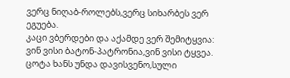ვერც ნიღაბ-როლებს,ვერც სიხარბეს ვერ ეგუება.
კაცი ვბერდები და აქამდე ვერ შემიტყვია:
ვინ ვისი ბატონ-პატრონია,ვინ ვისი ტყვეა.
ცოტა ხანს უნდა დავისვენო,სული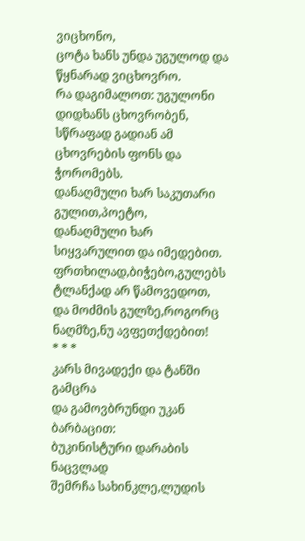ვიცხონო,
ცოტა ხანს უნდა უგულოდ და წყნარად ვიცხოვრო.
რა დაგიმალოთ: უგულონი დიდხანს ცხოვრობენ,
სწრაფად გადიან ამ ცხოვრების ფონს და ჭორომებს.
დანაღმული ხარ საკუთარი გულით,პოეტო,
დანაღმული ხარ სიყვარულით და იმედებით.
ფრთხილად,ბიჭებო,გულებს ტლანქად არ წამოვედოთ,
და მოძმის გულზე,როგორც ნაღმზე,ნუ ავფეთქდებით!
* * *
კარს მივადექი და ტანში გამცრა
და გამოვბრუნდი უკან ბარბაცით:
ბუკინისტური დარაბის ნაცვლად
შემრჩა სახინკლე,ლუდის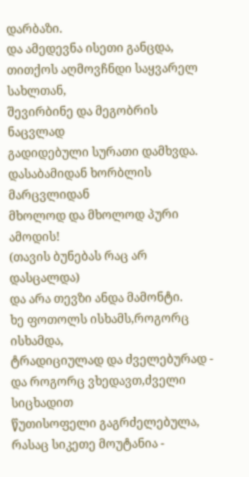დარბაზი.
და ამედევნა ისეთი განცდა,
თითქოს აღმოვჩნდი საყვარელ სახლთან,
შევირბინე და მეგობრის ნაცვლად
გადიდებული სურათი დამხვდა.
დასაბამიდან ხორბლის მარცვლიდან
მხოლოდ და მხოლოდ პური ამოდის!
(თავის ბუნებას რაც არ დასცალდა)
და არა თევზი ანდა მამონტი.
ხე ფოთოლს ისხამს,როგორც ისხამდა,
ტრადიციულად და ძველებურად -
და როგორც ვხედავთ,ძველი სიცხადით
წუთისოფელი გაგრძელებულა,
რასაც სიკეთე მოუტანია -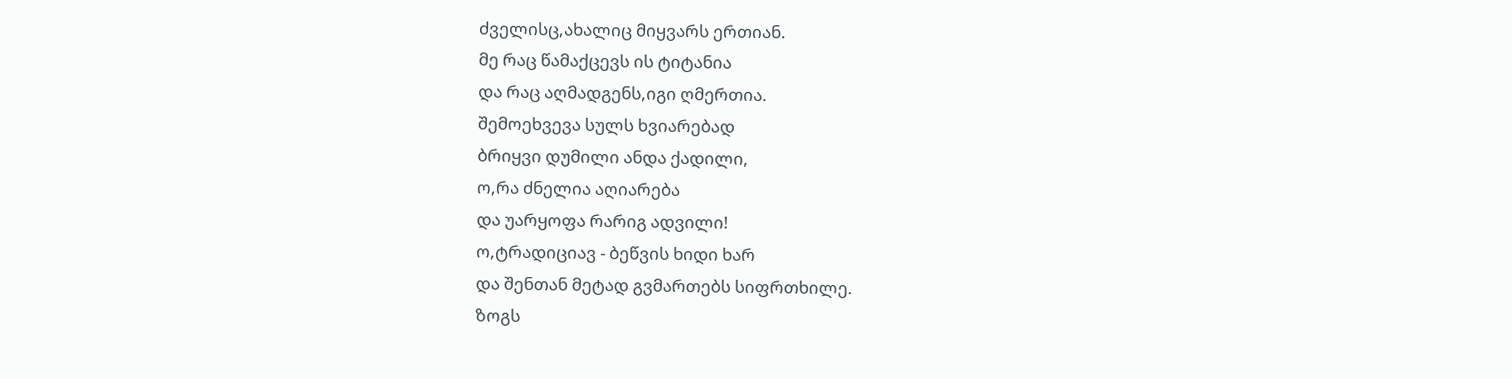ძველისც,ახალიც მიყვარს ერთიან.
მე რაც წამაქცევს ის ტიტანია
და რაც აღმადგენს,იგი ღმერთია.
შემოეხვევა სულს ხვიარებად
ბრიყვი დუმილი ანდა ქადილი,
ო,რა ძნელია აღიარება
და უარყოფა რარიგ ადვილი!
ო,ტრადიციავ - ბეწვის ხიდი ხარ
და შენთან მეტად გვმართებს სიფრთხილე.
ზოგს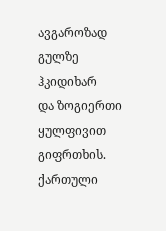ავგაროზად გულზე ჰკიდიხარ
და ზოგიერთი ყულფივით გიფრთხის.
ქართული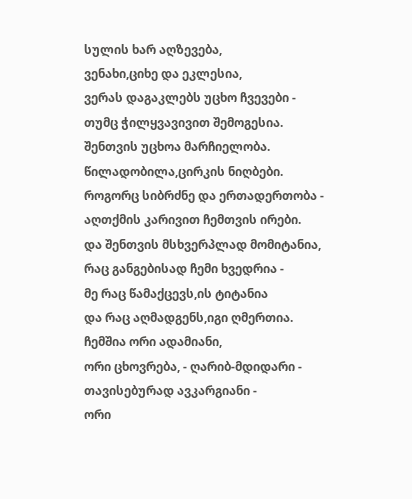სულის ხარ აღზევება,
ვენახი,ციხე და ეკლესია,
ვერას დაგაკლებს უცხო ჩვევები -
თუმც ჭილყვავივით შემოგესია.
შენთვის უცხოა მარჩიელობა.
წილადობილა,ცირკის ნიღბები.
როგორც სიბრძნე და ერთადერთობა -
აღთქმის კარივით ჩემთვის ირები.
და შენთვის მსხვერპლად მომიტანია,
რაც განგებისად ჩემი ხვედრია -
მე რაც წამაქცევს,ის ტიტანია
და რაც აღმადგენს,იგი ღმერთია.
ჩემშია ორი ადამიანი,
ორი ცხოვრება, - ღარიბ-მდიდარი -
თავისებურად ავკარგიანი -
ორი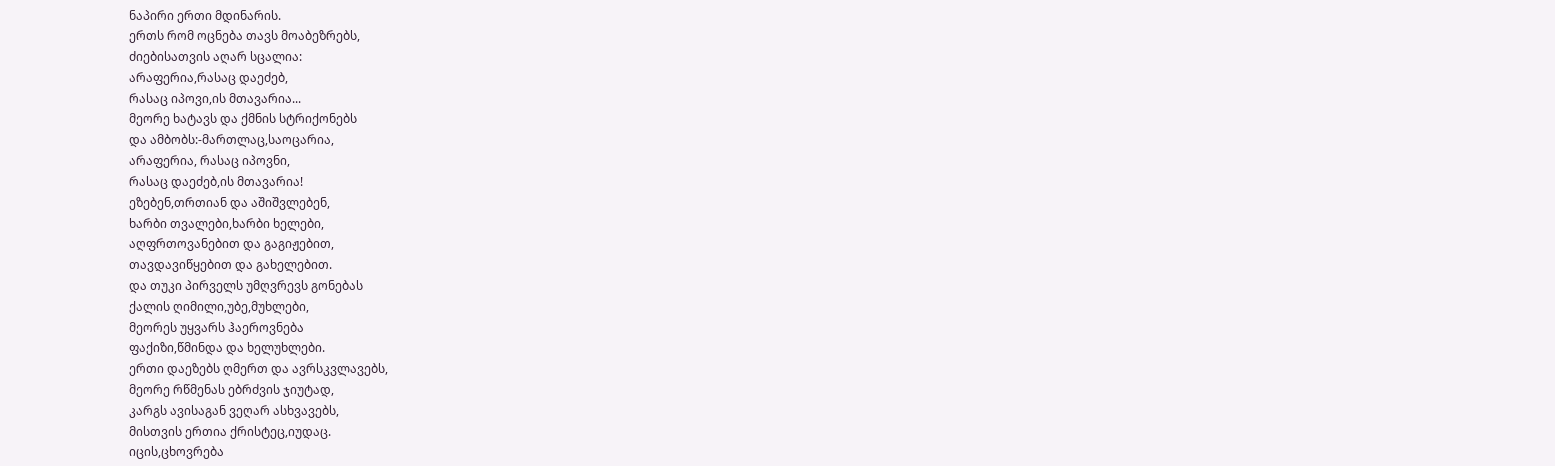ნაპირი ერთი მდინარის.
ერთს რომ ოცნება თავს მოაბეზრებს,
ძიებისათვის აღარ სცალია:
არაფერია,რასაც დაეძებ,
რასაც იპოვი,ის მთავარია...
მეორე ხატავს და ქმნის სტრიქონებს
და ამბობს:-მართლაც,საოცარია,
არაფერია, რასაც იპოვნი,
რასაც დაეძებ,ის მთავარია!
ეზებენ,თრთიან და აშიშვლებენ,
ხარბი თვალები,ხარბი ხელები,
აღფრთოვანებით და გაგიჟებით,
თავდავიწყებით და გახელებით.
და თუკი პირველს უმღვრევს გონებას
ქალის ღიმილი,უბე,მუხლები,
მეორეს უყვარს ჰაეროვნება
ფაქიზი,წმინდა და ხელუხლები.
ერთი დაეზებს ღმერთ და ავრსკვლავებს,
მეორე რწმენას ებრძვის ჯიუტად,
კარგს ავისაგან ვეღარ ასხვავებს,
მისთვის ერთია ქრისტეც,იუდაც.
იცის,ცხოვრება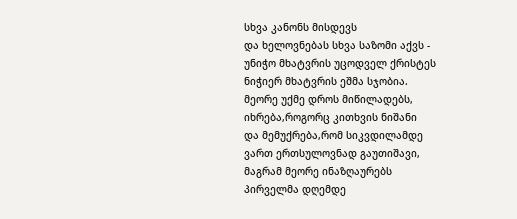სხვა კანონს მისდევს
და ხელოვნებას სხვა საზომი აქვს -
უნიჭო მხატვრის უცოდველ ქრისტეს
ნიჭიერ მხატვრის ეშმა სჯობია.
მეორე უქმე დროს მიწილადებს,
იხრება,როგორც კითხვის ნიშანი
და მემუქრება,რომ სიკვდილამდე
ვართ ერთსულოვნად გაუთიშავი,
მაგრამ მეორე ინაზღაურებს
პირველმა დღემდე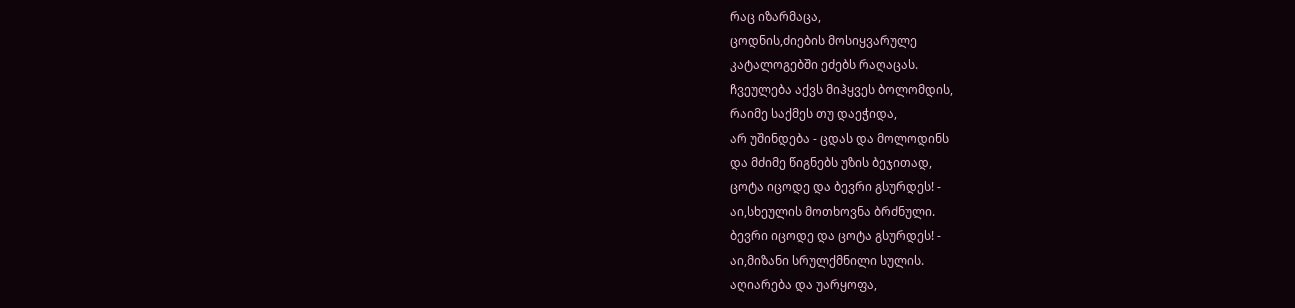რაც იზარმაცა,
ცოდნის,ძიების მოსიყვარულე
კატალოგებში ეძებს რაღაცას.
ჩვეულება აქვს მიჰყვეს ბოლომდის,
რაიმე საქმეს თუ დაეჭიდა,
არ უშინდება - ცდას და მოლოდინს
და მძიმე წიგნებს უზის ბეჯითად,
ცოტა იცოდე და ბევრი გსურდეს! -
აი,სხეულის მოთხოვნა ბრძნული.
ბევრი იცოდე და ცოტა გსურდეს! -
აი,მიზანი სრულქმნილი სულის.
აღიარება და უარყოფა,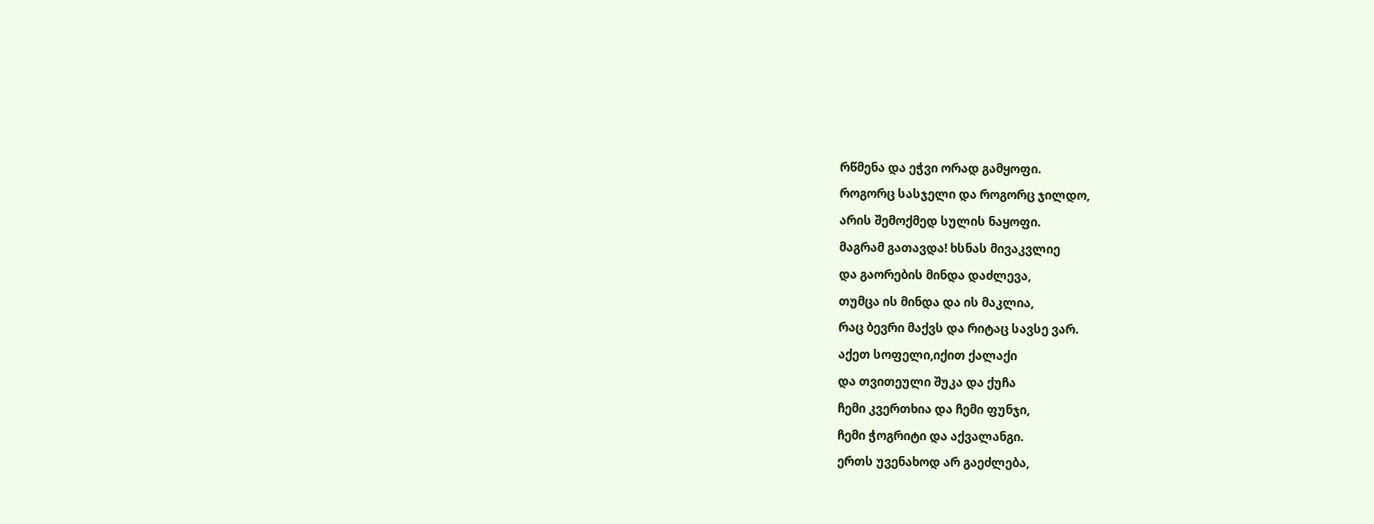რწმენა და ეჭვი ორად გამყოფი.
როგორც სასჯელი და როგორც ჯილდო,
არის შემოქმედ სულის ნაყოფი.
მაგრამ გათავდა! ხსნას მივაკვლიე
და გაორების მინდა დაძლევა,
თუმცა ის მინდა და ის მაკლია,
რაც ბევრი მაქვს და რიტაც სავსე ვარ.
აქეთ სოფელი,იქით ქალაქი
და თვითეული შუკა და ქუჩა
ჩემი კვერთხია და ჩემი ფუნჯი,
ჩემი ჭოგრიტი და აქვალანგი.
ერთს უვენახოდ არ გაეძლება,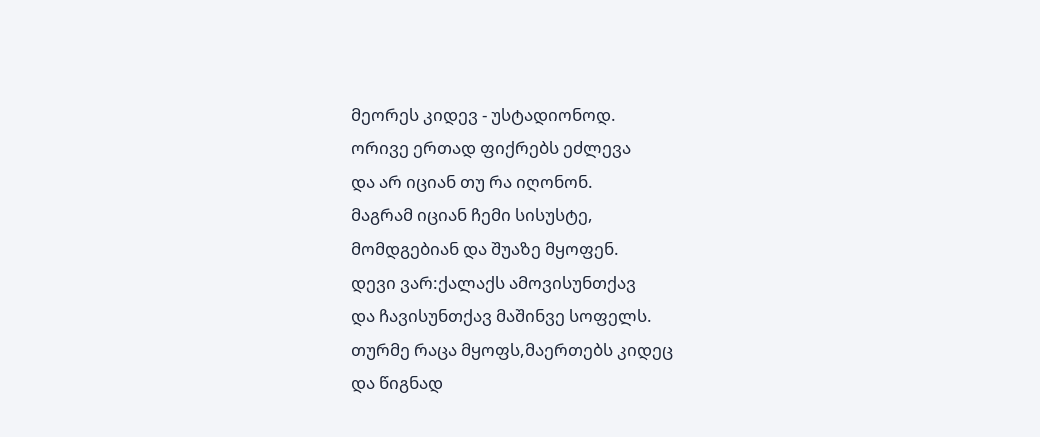მეორეს კიდევ - უსტადიონოდ.
ორივე ერთად ფიქრებს ეძლევა
და არ იციან თუ რა იღონონ.
მაგრამ იციან ჩემი სისუსტე,
მომდგებიან და შუაზე მყოფენ.
დევი ვარ:ქალაქს ამოვისუნთქავ
და ჩავისუნთქავ მაშინვე სოფელს.
თურმე რაცა მყოფს,მაერთებს კიდეც
და წიგნად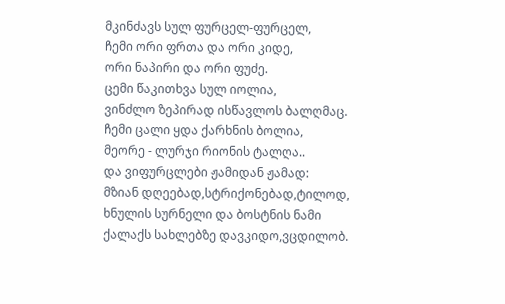მკინძავს სულ ფურცელ-ფურცელ,
ჩემი ორი ფრთა და ორი კიდე,
ორი ნაპირი და ორი ფუძე.
ცემი წაკითხვა სულ იოლია,
ვინძლო ზეპირად ისწავლოს ბალღმაც.
ჩემი ცალი ყდა ქარხნის ბოლია,
მეორე - ლურჯი რიონის ტალღა..
და ვიფურცლები ჟამიდან ჟამად:
მზიან დღეებად,სტრიქონებად,ტილოდ,
ხნულის სურნელი და ბოსტნის ნამი
ქალაქს სახლებზე დავკიდო,ვცდილობ.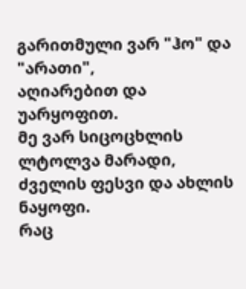გარითმული ვარ "ჰო" და "არათი",
აღიარებით და უარყოფით.
მე ვარ სიცოცხლის ლტოლვა მარადი,
ძველის ფესვი და ახლის ნაყოფი.
რაც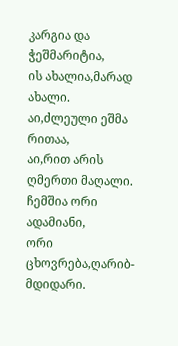კარგია და ჭეშმარიტია,
ის ახალია,მარად ახალი.
აი,ძლეული ეშმა რითაა,
აი,რით არის ღმერთი მაღალი.
ჩემშია ორი ადამიანი,
ორი ცხოვრება,ღარიბ-მდიდარი.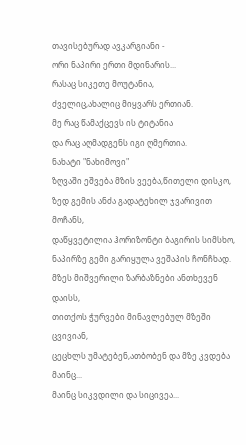თავისებურად ავკარგიანი -
ორი ნაპირი ერთი მდინარის...
რასაც სიკეთე მოუტანია,
ძველიც,ახალიც მიყვარს ერთიან.
მე რაც წამაქცევს ის ტიტანია
და რაც აღმადგენს იგი ღმერთია.
ნახატი "ნახიმოვი"
ზღვაში ეშვება მზის ვეება,წითელი დისკო,
ზედ გემის ანძა გადატეხილ ჯვარივით მოჩანს,
დაწყვეტილია ჰორიზონტი ბაგირის სიმსხო,
ნაპირზე გემი გარიყულა ვეშაპის ჩონჩხად.
მზეს მიშვერილი ზარბაზნები ანთხევენ დაისს,
თითქოს ჭურვები მინავლებულ მზეში ცვივიან,
ცეცხლს უმატებენ,ათბობენ და მზე კვდება მაინც...
მაინც სიკვდილი და სიცივეა...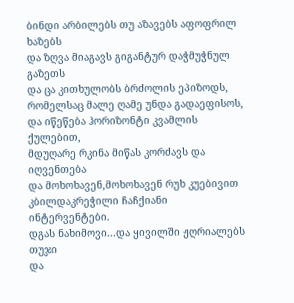ბინდი არბილებს თუ აზავებს აფოფრილ ხაზებს
და ზღვა მიაგავს გიგანტურ დაჭმუჭნულ გაზეთს
და ცა კითხულობს ბრძოლის ეპიზოდს,
რომელსაც მალე ღამე უნდა გადაეფისოს,
და იწეწება ჰორიზონტი კვამლის ქულებით,
მდუღარე რკინა მიწას კორძავს და იღვენთება
და მოხოხავენ,მოხოხავენ რუხ კუებივით
კბილდაკრეჭილი ჩაჩქიანი ინტერვენტები.
დგას ნახიმოვი...და ყივილში ჟღრიალებს თუჯი
და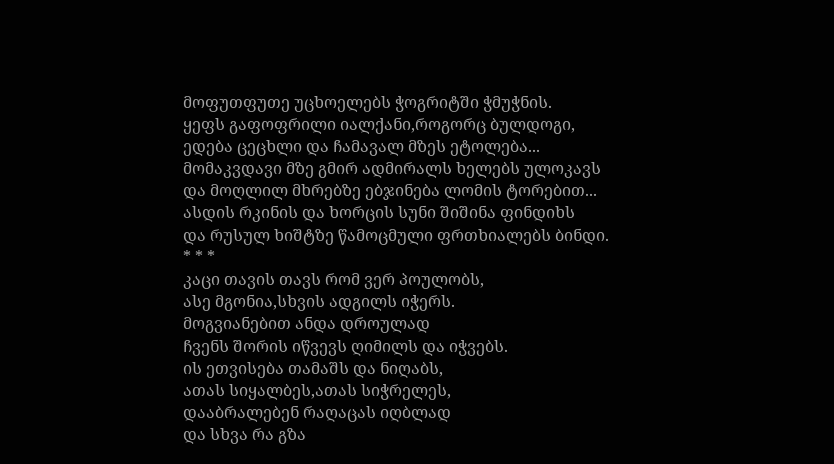მოფუთფუთე უცხოელებს ჭოგრიტში ჭმუჭნის.
ყეფს გაფოფრილი იალქანი,როგორც ბულდოგი,
ედება ცეცხლი და ჩამავალ მზეს ეტოლება...
მომაკვდავი მზე გმირ ადმირალს ხელებს ულოკავს
და მოღლილ მხრებზე ებჯინება ლომის ტორებით...
ასდის რკინის და ხორცის სუნი შიშინა ფინდიხს
და რუსულ ხიშტზე წამოცმული ფრთხიალებს ბინდი.
* * *
კაცი თავის თავს რომ ვერ პოულობს,
ასე მგონია,სხვის ადგილს იჭერს.
მოგვიანებით ანდა დროულად
ჩვენს შორის იწვევს ღიმილს და იჭვებს.
ის ეთვისება თამაშს და ნიღაბს,
ათას სიყალბეს,ათას სიჭრელეს,
დააბრალებენ რაღაცას იღბლად
და სხვა რა გზა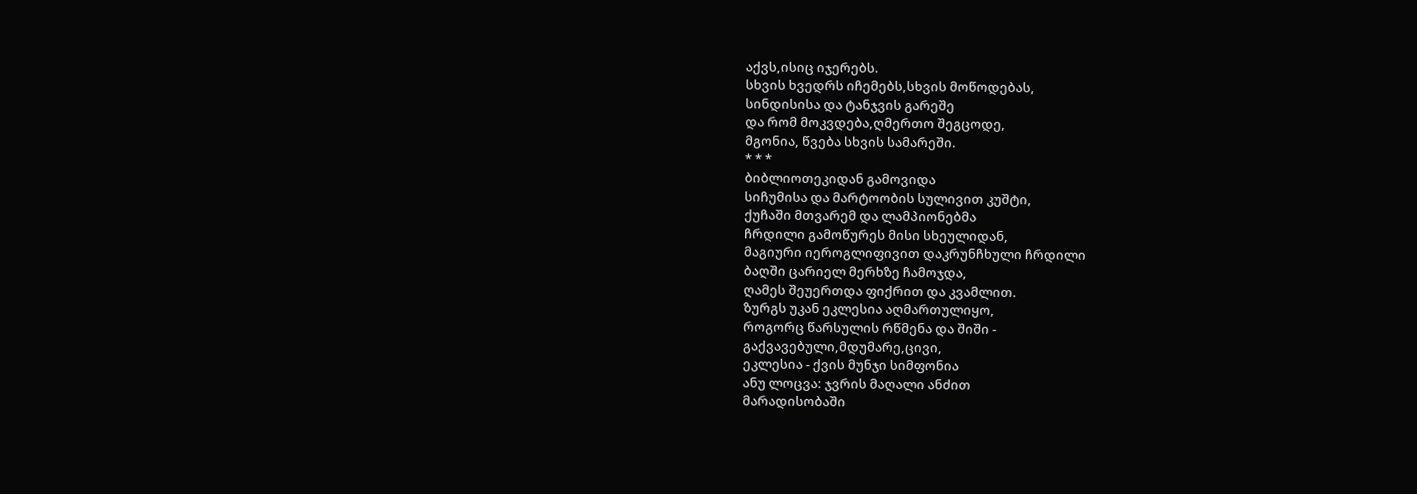აქვს,ისიც იჯერებს.
სხვის ხვედრს იჩემებს,სხვის მოწოდებას,
სინდისისა და ტანჯვის გარეშე
და რომ მოკვდება,ღმერთო შეგცოდე,
მგონია, წვება სხვის სამარეში.
* * *
ბიბლიოთეკიდან გამოვიდა
სიჩუმისა და მარტოობის სულივით კუშტი,
ქუჩაში მთვარემ და ლამპიონებმა
ჩრდილი გამოწურეს მისი სხეულიდან,
მაგიური იეროგლიფივით დაკრუნჩხული ჩრდილი
ბაღში ცარიელ მერხზე ჩამოჯდა,
ღამეს შეუერთდა ფიქრით და კვამლით.
ზურგს უკან ეკლესია აღმართულიყო,
როგორც წარსულის რწმენა და შიში -
გაქვავებული,მდუმარე,ცივი,
ეკლესია - ქვის მუნჯი სიმფონია
ანუ ლოცვა: ჯვრის მაღალი ანძით
მარადისობაში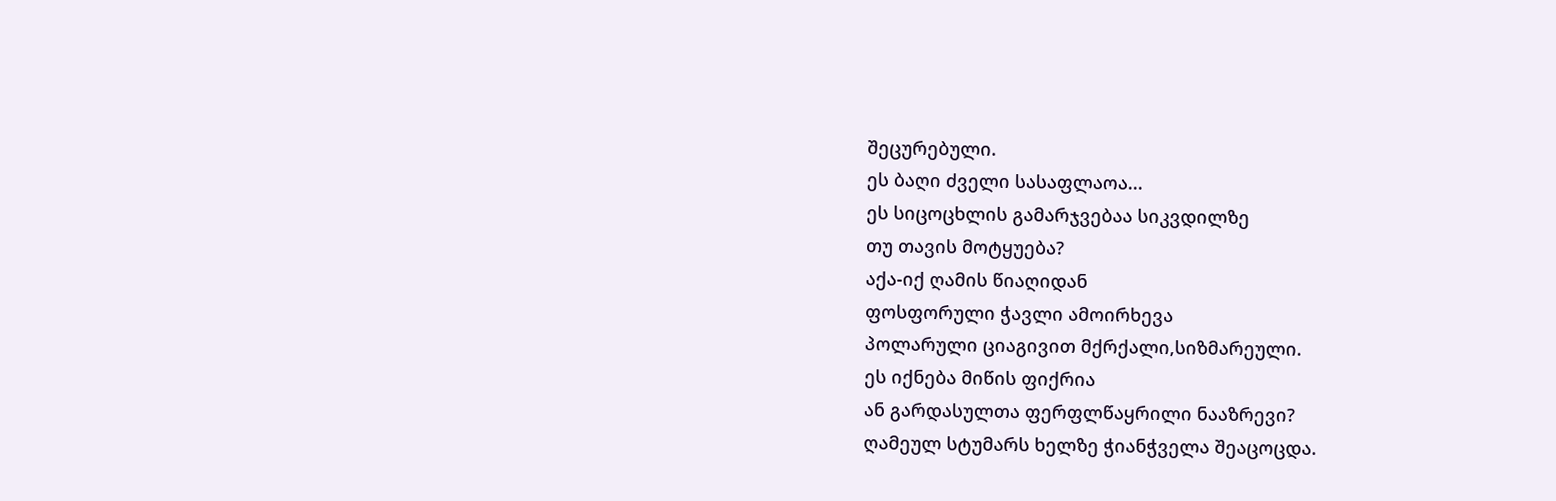შეცურებული.
ეს ბაღი ძველი სასაფლაოა...
ეს სიცოცხლის გამარჯვებაა სიკვდილზე
თუ თავის მოტყუება?
აქა-იქ ღამის წიაღიდან
ფოსფორული ჭავლი ამოირხევა
პოლარული ციაგივით მქრქალი,სიზმარეული.
ეს იქნება მიწის ფიქრია
ან გარდასულთა ფერფლწაყრილი ნააზრევი?
ღამეულ სტუმარს ხელზე ჭიანჭველა შეაცოცდა.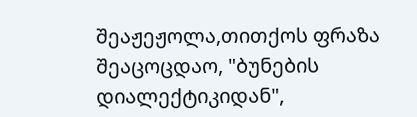შეაჟეჟოლა,თითქოს ფრაზა შეაცოცდაო, "ბუნების დიალექტიკიდან",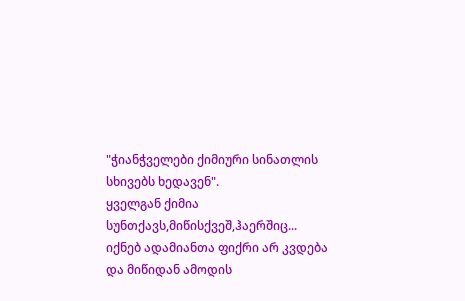"ჭიანჭველები ქიმიური სინათლის სხივებს ხედავენ".
ყველგან ქიმია სუნთქავს,მიწისქვეშ,ჰაერშიც...
იქნებ ადამიანთა ფიქრი არ კვდება
და მიწიდან ამოდის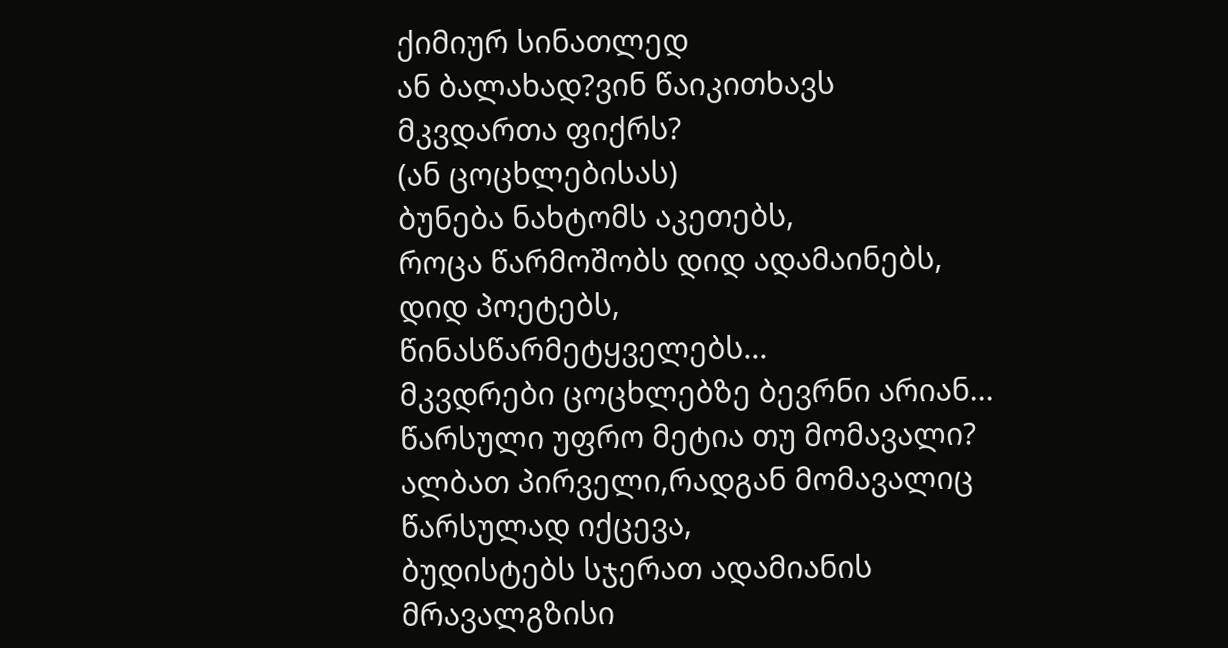ქიმიურ სინათლედ
ან ბალახად?ვინ წაიკითხავს მკვდართა ფიქრს?
(ან ცოცხლებისას)
ბუნება ნახტომს აკეთებს,
როცა წარმოშობს დიდ ადამაინებს,
დიდ პოეტებს, წინასწარმეტყველებს...
მკვდრები ცოცხლებზე ბევრნი არიან...
წარსული უფრო მეტია თუ მომავალი?
ალბათ პირველი,რადგან მომავალიც წარსულად იქცევა,
ბუდისტებს სჯერათ ადამიანის მრავალგზისი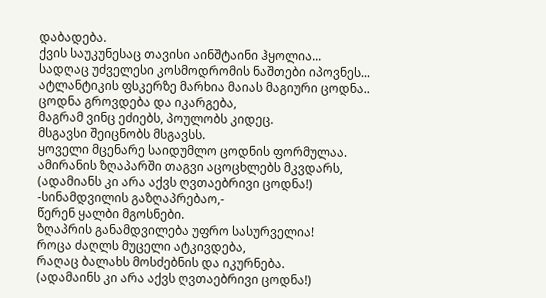დაბადება.
ქვის საუკუნესაც თავისი აინშტაინი ჰყოლია...
სადღაც უძველესი კოსმოდრომის ნაშთები იპოვნეს...
ატლანტიკის ფსკერზე მარხია მაიას მაგიური ცოდნა..
ცოდნა გროვდება და იკარგება,
მაგრამ ვინც ეძიებს, პოულობს კიდეც.
მსგავსი შეიცნობს მსგავსს.
ყოველი მცენარე საიდუმლო ცოდნის ფორმულაა.
ამირანის ზღაპარში თაგვი აცოცხლებს მკვდარს,
(ადამიანს კი არა აქვს ღვთაებრივი ცოდნა!)
-სინამდვილის გაზღაპრებაო,-
წერენ ყალბი მგოსნები.
ზღაპრის განამდვილება უფრო სასურველია!
როცა ძაღლს მუცელი ატკივდება,
რაღაც ბალახს მოსძებნის და იკურნება.
(ადამაინს კი არა აქვს ღვთაებრივი ცოდნა!)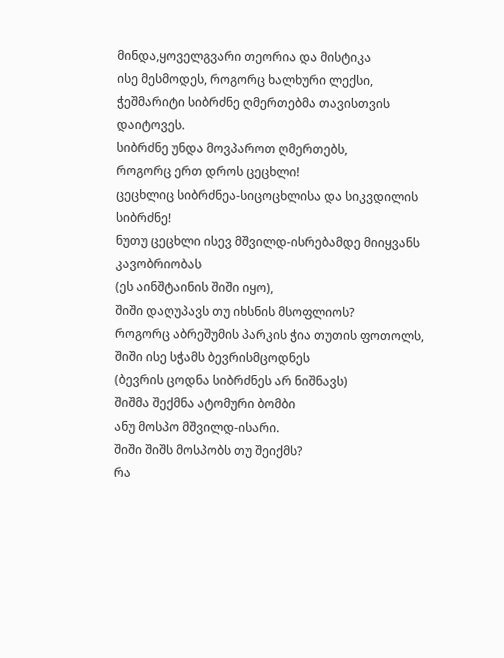მინდა,ყოველგვარი თეორია და მისტიკა
ისე მესმოდეს, როგორც ხალხური ლექსი,
ჭეშმარიტი სიბრძნე ღმერთებმა თავისთვის დაიტოვეს.
სიბრძნე უნდა მოვპაროთ ღმერთებს,
როგორც ერთ დროს ცეცხლი!
ცეცხლიც სიბრძნეა-სიცოცხლისა და სიკვდილის სიბრძნე!
ნუთუ ცეცხლი ისევ მშვილდ-ისრებამდე მიიყვანს კავობრიობას
(ეს აინშტაინის შიში იყო),
შიში დაღუპავს თუ იხსნის მსოფლიოს?
როგორც აბრეშუმის პარკის ჭია თუთის ფოთოლს,
შიში ისე სჭამს ბევრისმცოდნეს
(ბევრის ცოდნა სიბრძნეს არ ნიშნავს)
შიშმა შექმნა ატომური ბომბი
ანუ მოსპო მშვილდ-ისარი.
შიში შიშს მოსპობს თუ შეიქმს?
რა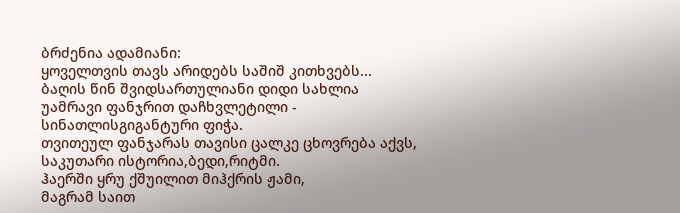ბრძენია ადამიანი:
ყოველთვის თავს არიდებს საშიშ კითხვებს...
ბაღის წინ შვიდსართულიანი დიდი სახლია
უამრავი ფანჯრით დაჩხვლეტილი -
სინათლისგიგანტური ფიჭა.
თვითეულ ფანჯარას თავისი ცალკე ცხოვრება აქვს,
საკუთარი ისტორია,ბედი,რიტმი.
ჰაერში ყრუ ქშუილით მიჰქრის ჟამი,
მაგრამ საით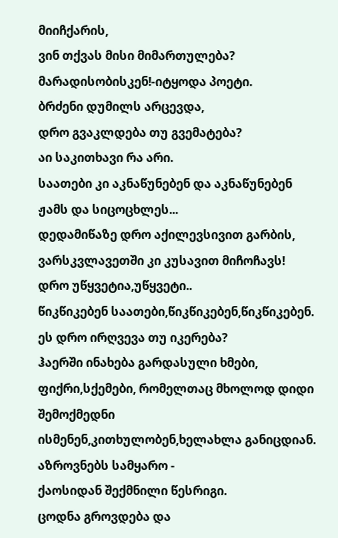მიიჩქარის,
ვინ თქვას მისი მიმართულება?
მარადისობისკენ!-იტყოდა პოეტი.
ბრძენი დუმილს არცევდა,
დრო გვაკლდება თუ გვემატება?
აი საკითხავი რა არი.
საათები კი აკნაწუნებენ და აკნაწუნებენ
ჟამს და სიცოცხლეს...
დედამიწაზე დრო აქილევსივით გარბის,
ვარსკვლავეთში კი კუსავით მიჩოჩავს!
დრო უწყვეტია,უწყვეტი..
წიკწიკებენ საათები,წიკწიკებენ,წიკწიკებენ.
ეს დრო ირღვევა თუ იკერება?
ჰაერში ინახება გარდასული ხმები,
ფიქრი,სქემები, რომელთაც მხოლოდ დიდი შემოქმედნი
ისმენენ,კითხულობენ,ხელახლა განიცდიან.
აზროვნებს სამყარო -
ქაოსიდან შექმნილი წესრიგი.
ცოდნა გროვდება და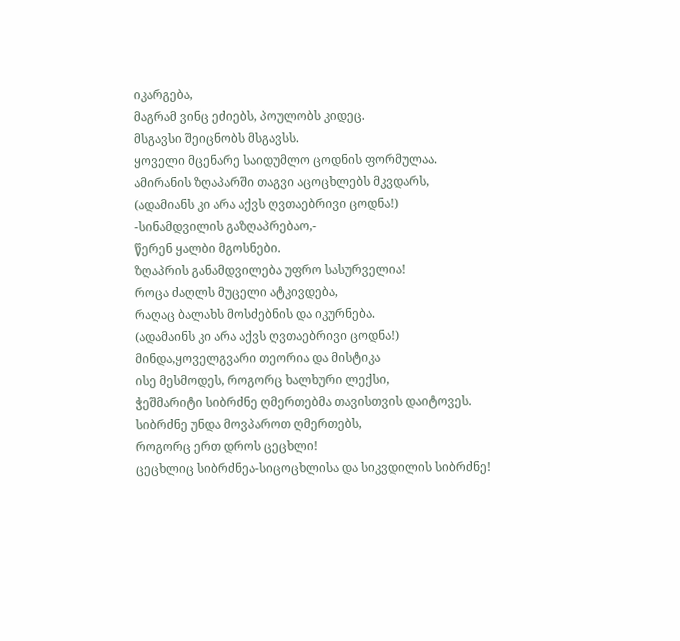იკარგება,
მაგრამ ვინც ეძიებს, პოულობს კიდეც.
მსგავსი შეიცნობს მსგავსს.
ყოველი მცენარე საიდუმლო ცოდნის ფორმულაა.
ამირანის ზღაპარში თაგვი აცოცხლებს მკვდარს,
(ადამიანს კი არა აქვს ღვთაებრივი ცოდნა!)
-სინამდვილის გაზღაპრებაო,-
წერენ ყალბი მგოსნები.
ზღაპრის განამდვილება უფრო სასურველია!
როცა ძაღლს მუცელი ატკივდება,
რაღაც ბალახს მოსძებნის და იკურნება.
(ადამაინს კი არა აქვს ღვთაებრივი ცოდნა!)
მინდა,ყოველგვარი თეორია და მისტიკა
ისე მესმოდეს, როგორც ხალხური ლექსი,
ჭეშმარიტი სიბრძნე ღმერთებმა თავისთვის დაიტოვეს.
სიბრძნე უნდა მოვპაროთ ღმერთებს,
როგორც ერთ დროს ცეცხლი!
ცეცხლიც სიბრძნეა-სიცოცხლისა და სიკვდილის სიბრძნე!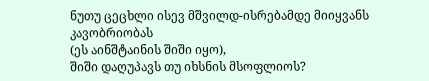ნუთუ ცეცხლი ისევ მშვილდ-ისრებამდე მიიყვანს კავობრიობას
(ეს აინშტაინის შიში იყო),
შიში დაღუპავს თუ იხსნის მსოფლიოს?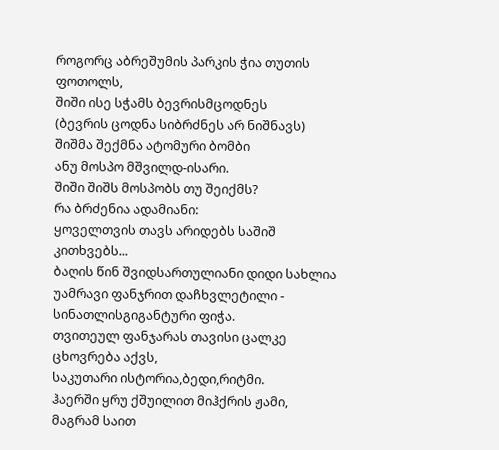როგორც აბრეშუმის პარკის ჭია თუთის ფოთოლს,
შიში ისე სჭამს ბევრისმცოდნეს
(ბევრის ცოდნა სიბრძნეს არ ნიშნავს)
შიშმა შექმნა ატომური ბომბი
ანუ მოსპო მშვილდ-ისარი.
შიში შიშს მოსპობს თუ შეიქმს?
რა ბრძენია ადამიანი:
ყოველთვის თავს არიდებს საშიშ კითხვებს...
ბაღის წინ შვიდსართულიანი დიდი სახლია
უამრავი ფანჯრით დაჩხვლეტილი -
სინათლისგიგანტური ფიჭა.
თვითეულ ფანჯარას თავისი ცალკე ცხოვრება აქვს,
საკუთარი ისტორია,ბედი,რიტმი.
ჰაერში ყრუ ქშუილით მიჰქრის ჟამი,
მაგრამ საით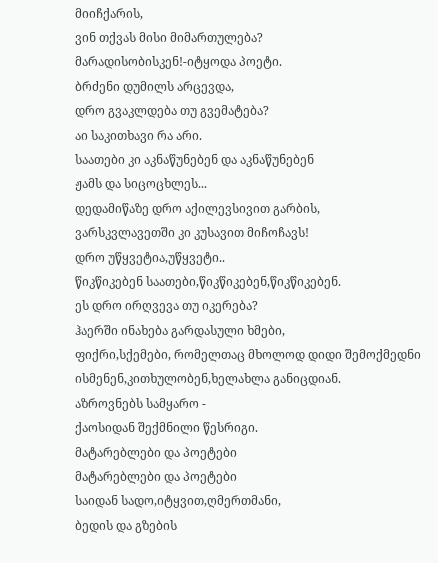მიიჩქარის,
ვინ თქვას მისი მიმართულება?
მარადისობისკენ!-იტყოდა პოეტი.
ბრძენი დუმილს არცევდა,
დრო გვაკლდება თუ გვემატება?
აი საკითხავი რა არი.
საათები კი აკნაწუნებენ და აკნაწუნებენ
ჟამს და სიცოცხლეს...
დედამიწაზე დრო აქილევსივით გარბის,
ვარსკვლავეთში კი კუსავით მიჩოჩავს!
დრო უწყვეტია,უწყვეტი..
წიკწიკებენ საათები,წიკწიკებენ,წიკწიკებენ.
ეს დრო ირღვევა თუ იკერება?
ჰაერში ინახება გარდასული ხმები,
ფიქრი,სქემები, რომელთაც მხოლოდ დიდი შემოქმედნი
ისმენენ,კითხულობენ,ხელახლა განიცდიან.
აზროვნებს სამყარო -
ქაოსიდან შექმნილი წესრიგი.
მატარებლები და პოეტები
მატარებლები და პოეტები
საიდან სადო,იტყვით,ღმერთმანი,
ბედის და გზების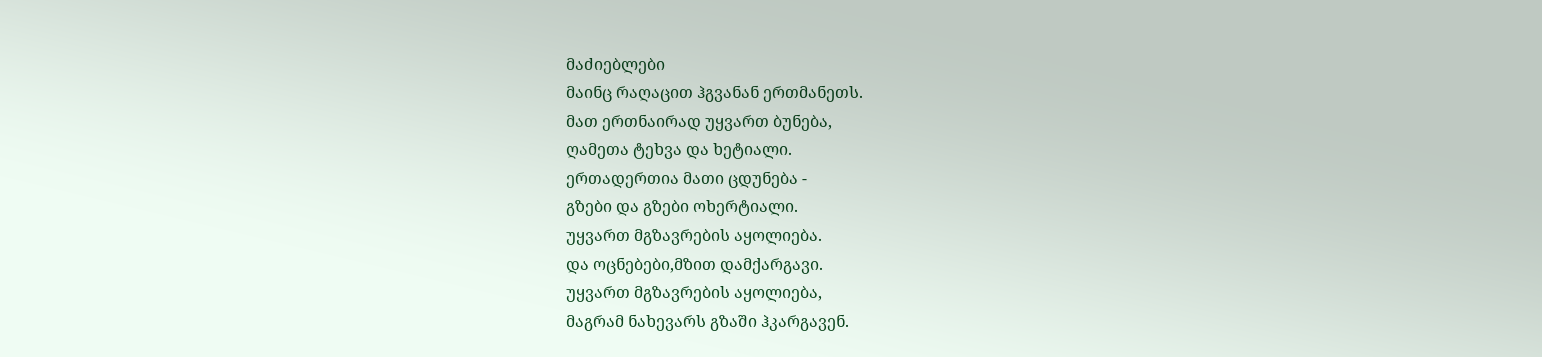მაძიებლები
მაინც რაღაცით ჰგვანან ერთმანეთს.
მათ ერთნაირად უყვართ ბუნება,
ღამეთა ტეხვა და ხეტიალი.
ერთადერთია მათი ცდუნება -
გზები და გზები ოხერტიალი.
უყვართ მგზავრების აყოლიება.
და ოცნებები,მზით დამქარგავი.
უყვართ მგზავრების აყოლიება,
მაგრამ ნახევარს გზაში ჰკარგავენ.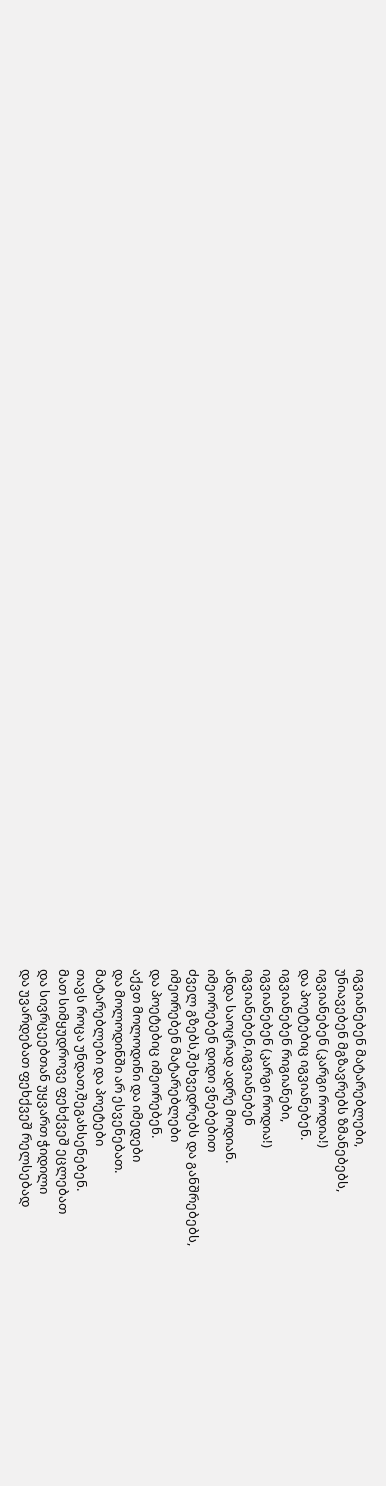იგვიანებენ მატარებლები,
უნიავებენ მგზავრებს ზმანებებს,
იგვიანებენ (კარგი როდია!)
და პოეტებიც იგვიანებენ.
იგვიანებენ რიგიანები,
იგვიანებენ (კარგი როდია!)
იგვიანებენ,იგვიანებენ
ანდა საოცრად ადრე მოდიან.
იმეორებენ დიდი ვნებებით
ძველ გზებს,შეხვედრებს და განშრებებს,
იმეორებენ მატარებლები
და პოეტებიც იმეორებენ.
აქვთ მოლოდინი და იმედები
და მოლოდინში არ ესვენებათ.
მატარებლები და პოეტები
თავს როცა უნდათ,შეგახსენებენ.
მათ სიმყუდროვე ფეხქვეშ ეცლებათ
და სივრცეებთან უყვართ ჭიდილი
და უვარდებათ ფეხქვეშ რელსებად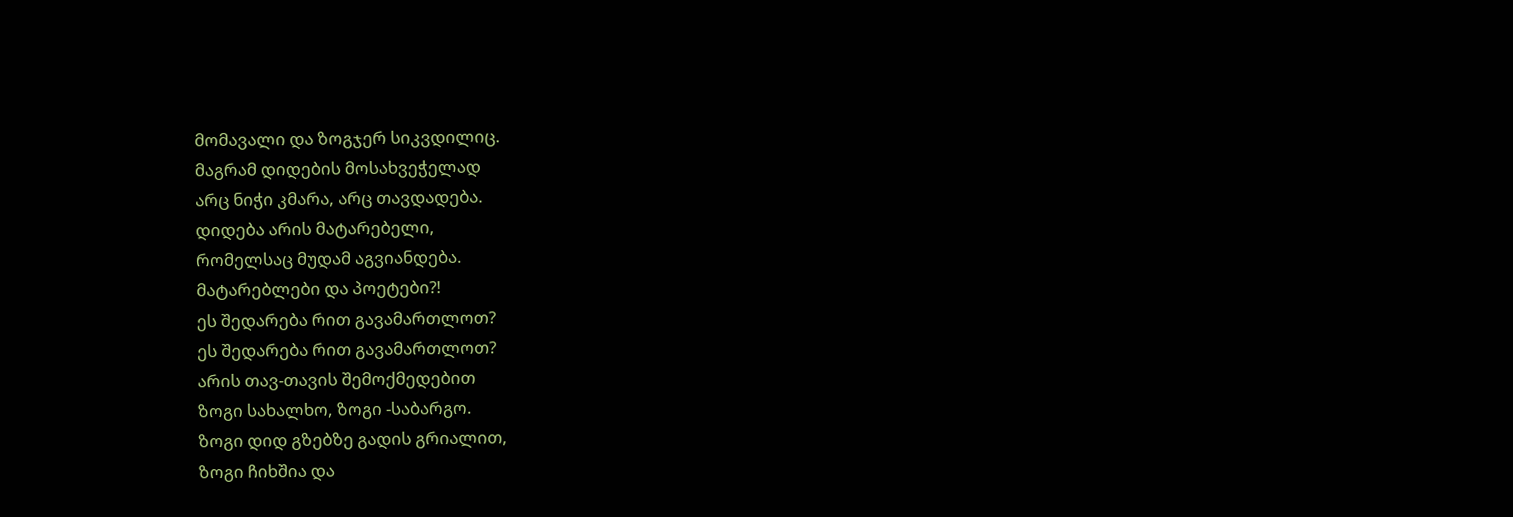მომავალი და ზოგჯერ სიკვდილიც.
მაგრამ დიდების მოსახვეჭელად
არც ნიჭი კმარა, არც თავდადება.
დიდება არის მატარებელი,
რომელსაც მუდამ აგვიანდება.
მატარებლები და პოეტები?!
ეს შედარება რით გავამართლოთ?
ეს შედარება რით გავამართლოთ?
არის თავ-თავის შემოქმედებით
ზოგი სახალხო, ზოგი -საბარგო.
ზოგი დიდ გზებზე გადის გრიალით,
ზოგი ჩიხშია და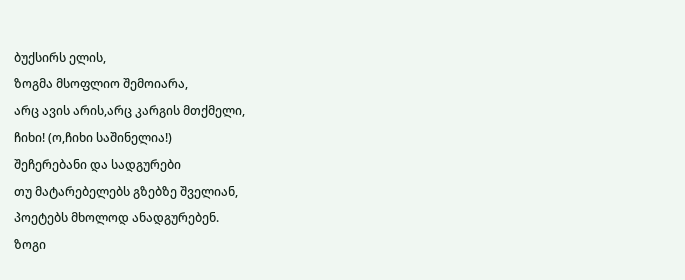ბუქსირს ელის,
ზოგმა მსოფლიო შემოიარა,
არც ავის არის,არც კარგის მთქმელი,
ჩიხი! (ო,ჩიხი საშინელია!)
შეჩერებანი და სადგურები
თუ მატარებელებს გზებზე შველიან,
პოეტებს მხოლოდ ანადგურებენ.
ზოგი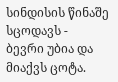სინდისის წინაშე სცოდავს -
ბევრი უბია და მიაქვს ცოტა.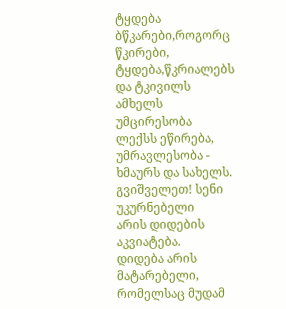ტყდება ბწკარები,როგორც წკირები,
ტყდება,წკრიალებს და ტკივილს ამხელს
უმცირესობა ლექსს ეწირება,
უმრავლესობა - ხმაურს და სახელს.
გვიშველეთ! სენი უკურნებელი
არის დიდების აკვიატება.
დიდება არის მატარებელი,
რომელსაც მუდამ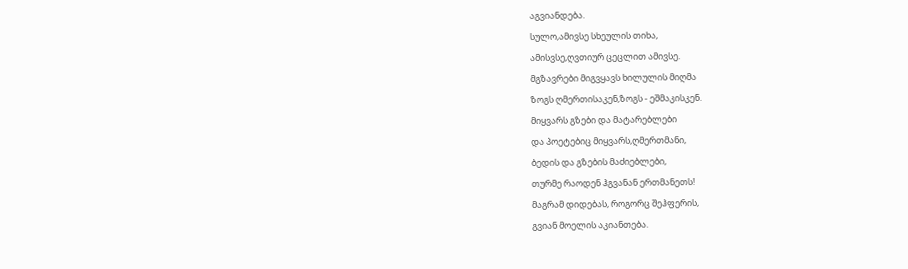აგვიანდება.
სულო,ამივსე სხეულის თიხა,
ამისვსე,ღვთიურ ცეცლით ამივსე.
მგზავრები მიგვყავს ხილულის მიღმა
ზოგს ღმერთისაკენ,ზოგს - ეშმაკისკენ.
მიყვარს გზები და მატარებლები
და პოეტებიც მიყვარს,ღმერთმანი,
ბედის და გზების მაძიებლები,
თურმე რაოდენ ჰგვანან ერთმანეთს!
მაგრამ დიდებას, როგორც შეჰფერის,
გვიან მოელის აკიანთება.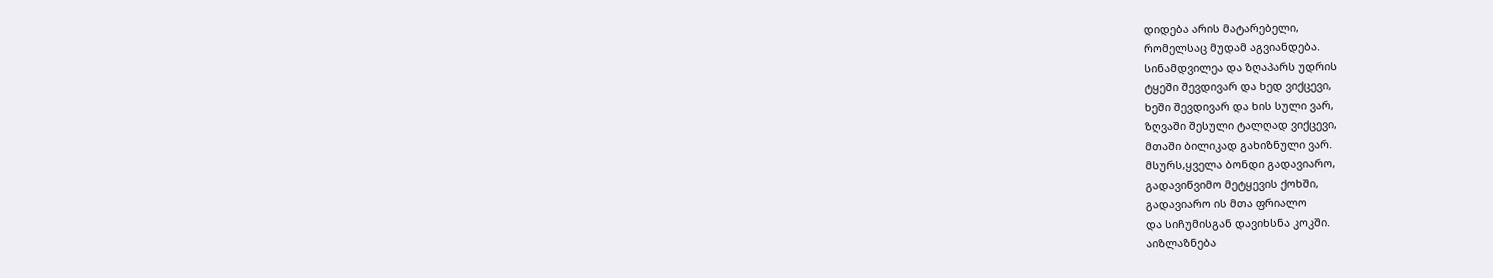დიდება არის მატარებელი,
რომელსაც მუდამ აგვიანდება.
სინამდვილეა და ზღაპარს უდრის
ტყეში შევდივარ და ხედ ვიქცევი,
ხეში შევდივარ და ხის სული ვარ,
ზღვაში შესული ტალღად ვიქცევი,
მთაში ბილიკად გახიზნული ვარ.
მსურს,ყველა ბონდი გადავიარო,
გადავიწვიმო მეტყევის ქოხში,
გადავიარო ის მთა ფრიალო
და სიჩუმისგან დავიხსნა კოკში.
აიზლაზნება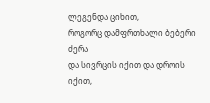ლეგენდა ციხით,
როგორც დამფრთხალი ბებერი ძერა
და სივრცის იქით და დროის იქით,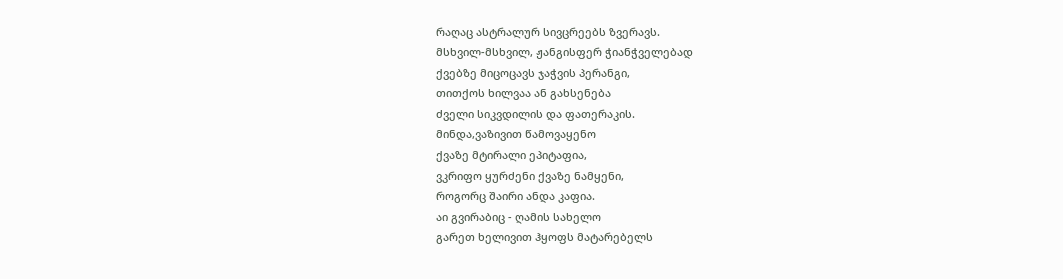რაღაც ასტრალურ სივცრეებს ზვერავს.
მსხვილ-მსხვილ, ჟანგისფერ ჭიანჭველებად
ქვებზე მიცოცავს ჯაჭვის პერანგი,
თითქოს ხილვაა ან გახსენება
ძველი სიკვდილის და ფათერაკის.
მინდა,ვაზივით წამოვაყენო
ქვაზე მტირალი ეპიტაფია,
ვკრიფო ყურძენი ქვაზე ნამყენი,
როგორც შაირი ანდა კაფია.
აი გვირაბიც - ღამის სახელო
გარეთ ხელივით ჰყოფს მატარებელს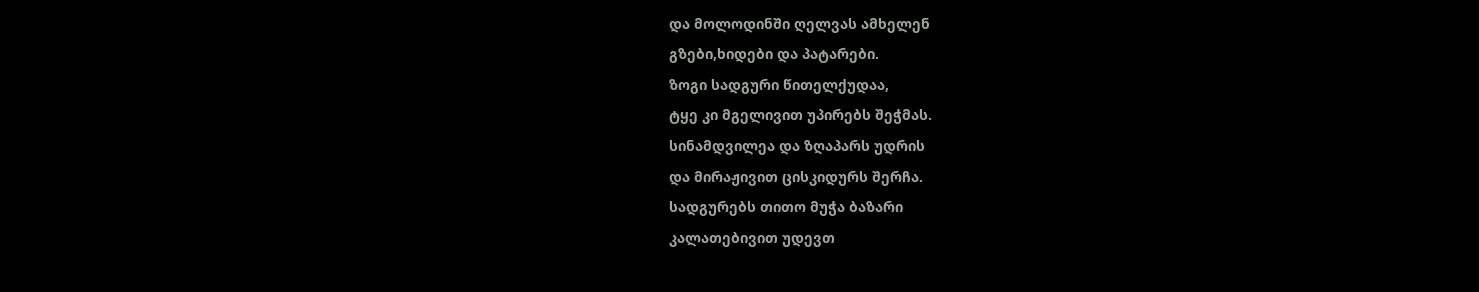და მოლოდინში ღელვას ამხელენ
გზები,ხიდები და პატარები.
ზოგი სადგური წითელქუდაა,
ტყე კი მგელივით უპირებს შეჭმას.
სინამდვილეა და ზღაპარს უდრის
და მირაჟივით ცისკიდურს შერჩა.
სადგურებს თითო მუჭა ბაზარი
კალათებივით უდევთ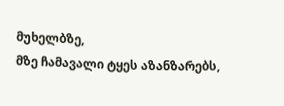მუხელბზე,
მზე ჩამავალი ტყეს აზანზარებს,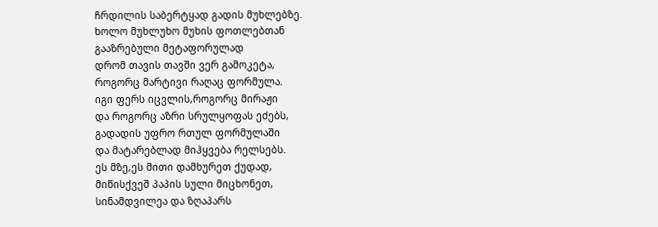ჩრდილის საბერტყად გადის მუხლებზე.
ხოლო მუხლუხო მუხის ფოთლებთან
გააზრებული მეტაფორულად
დრომ თავის თავში ვერ გამოკეტა,
როგორც მარტივი რაღაც ფორმულა.
იგი ფერს იცვლის,როგორც მირაჟი
და როგორც აზრი სრულყოფას ეძებს,
გადადის უფრო რთულ ფორმულაში
და მატარებლად მიჰყვება რელსებს.
ეს მზე,ეს მითი დამხურეთ ქუდად,
მიწისქვეშ პაპის სული მიცხონეთ,
სინამდვილეა და ზღაპარს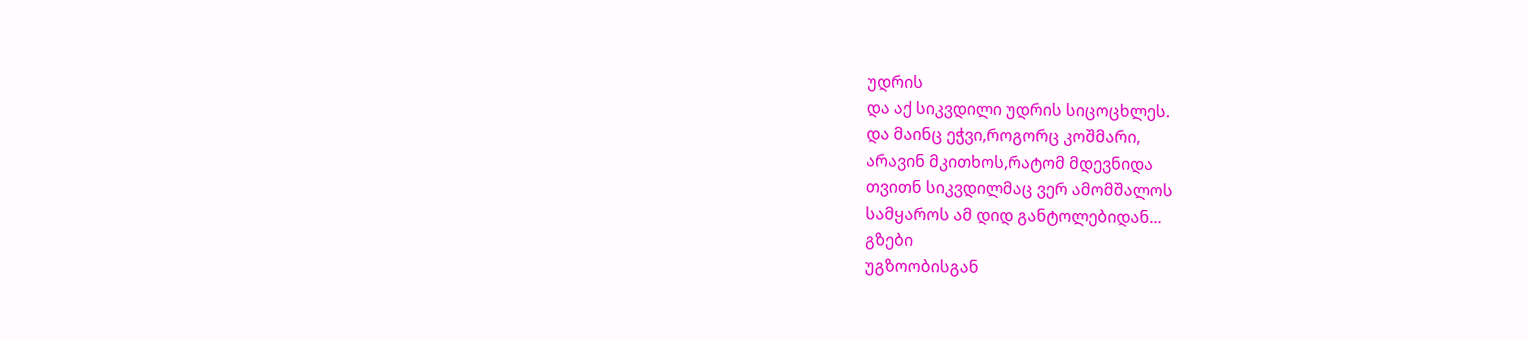უდრის
და აქ სიკვდილი უდრის სიცოცხლეს.
და მაინც ეჭვი,როგორც კოშმარი,
არავინ მკითხოს,რატომ მდევნიდა
თვითნ სიკვდილმაც ვერ ამომშალოს
სამყაროს ამ დიდ განტოლებიდან...
გზები
უგზოობისგან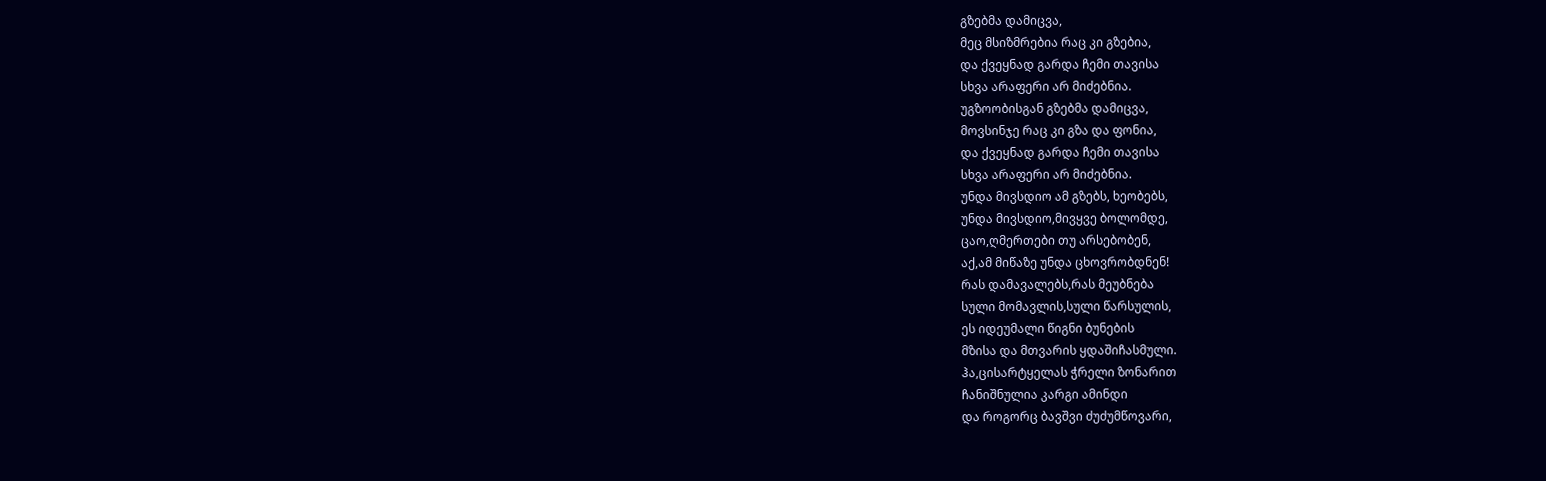გზებმა დამიცვა,
მეც მსიზმრებია რაც კი გზებია,
და ქვეყნად გარდა ჩემი თავისა
სხვა არაფერი არ მიძებნია.
უგზოობისგან გზებმა დამიცვა,
მოვსინჯე რაც კი გზა და ფონია,
და ქვეყნად გარდა ჩემი თავისა
სხვა არაფერი არ მიძებნია.
უნდა მივსდიო ამ გზებს, ხეობებს,
უნდა მივსდიო,მივყვე ბოლომდე,
ცაო,ღმერთები თუ არსებობენ,
აქ,ამ მიწაზე უნდა ცხოვრობდნენ!
რას დამავალებს,რას მეუბნება
სული მომავლის,სული წარსულის,
ეს იდეუმალი წიგნი ბუნების
მზისა და მთვარის ყდაშიჩასმული.
ჰა,ცისარტყელას ჭრელი ზონარით
ჩანიშნულია კარგი ამინდი
და როგორც ბავშვი ძუძუმწოვარი,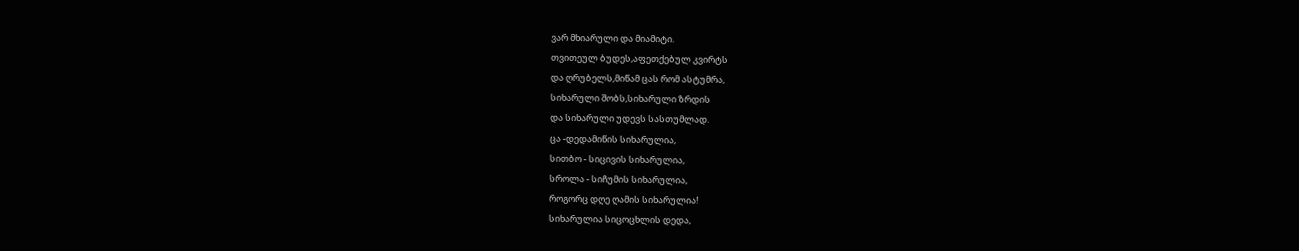ვარ მხიარული და მიამიტი.
თვითეულ ბუდეს,აფეთქებულ კვირტს
და ღრუბელს,მიწამ ცას რომ ასტუმრა,
სიხარული შობს,სიხარული ზრდის
და სიხარული უდევს სასთუმლად.
ცა -დედამიწის სიხარულია,
სითბო - სიცივის სიხარულია,
სროლა - სიჩუმის სიხარულია,
როგორც დღე ღამის სიხარულია!
სიხარულია სიცოცხლის დედა,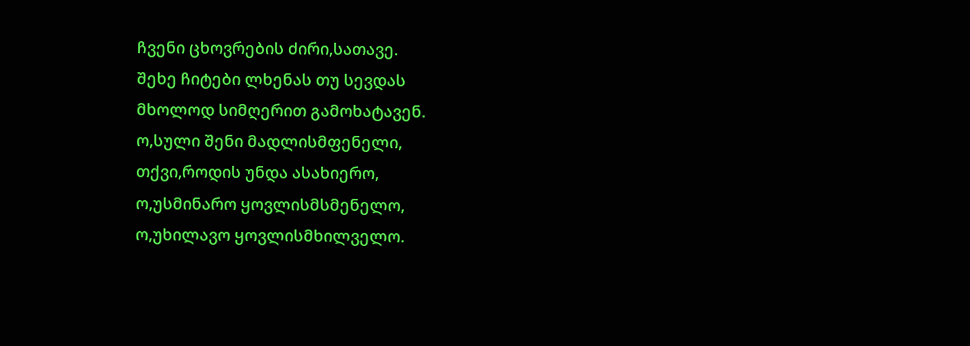ჩვენი ცხოვრების ძირი,სათავე.
შეხე ჩიტები ლხენას თუ სევდას
მხოლოდ სიმღერით გამოხატავენ.
ო,სული შენი მადლისმფენელი,
თქვი,როდის უნდა ასახიერო,
ო,უსმინარო ყოვლისმსმენელო,
ო,უხილავო ყოვლისმხილველო.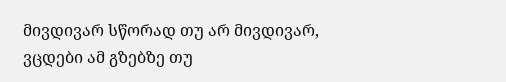მივდივარ სწორად თუ არ მივდივარ,
ვცდები ამ გზებზე თუ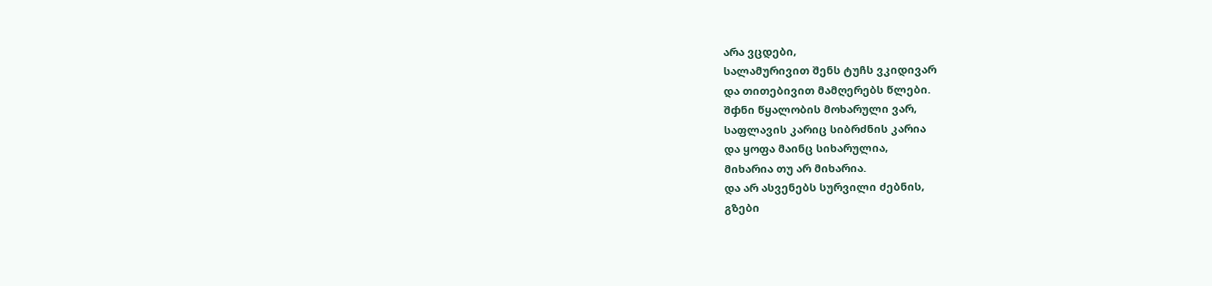არა ვცდები,
სალამურივით შენს ტუჩს ვკიდივარ
და თითებივით მამღერებს წლები.
შჶნი წყალობის მოხარული ვარ,
საფლავის კარიც სიბრძნის კარია
და ყოფა მაინც სიხარულია,
მიხარია თუ არ მიხარია.
და არ ასვენებს სურვილი ძებნის,
გზები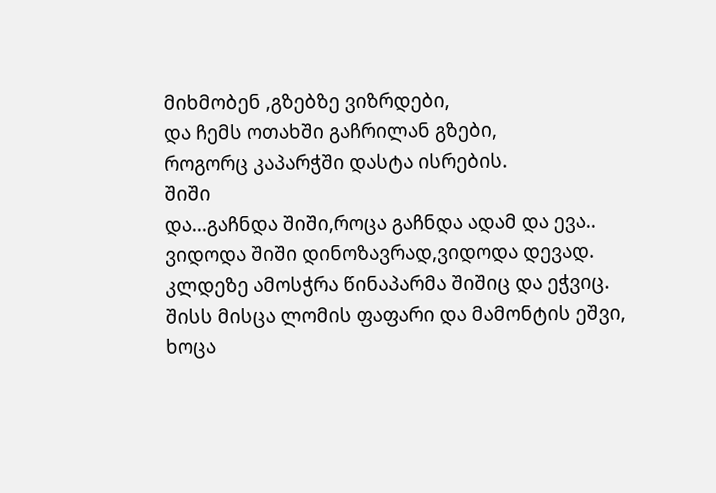მიხმობენ ,გზებზე ვიზრდები,
და ჩემს ოთახში გაჩრილან გზები,
როგორც კაპარჭში დასტა ისრების.
შიში
და...გაჩნდა შიში,როცა გაჩნდა ადამ და ევა..
ვიდოდა შიში დინოზავრად,ვიდოდა დევად.
კლდეზე ამოსჭრა წინაპარმა შიშიც და ეჭვიც.
შისს მისცა ლომის ფაფარი და მამონტის ეშვი,
ხოცა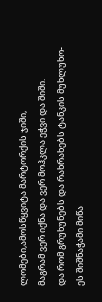ლომები,ამოსწყვიტა მარტორქის ჯიში,
მაგრამ ვერ იქნა და ვერ მოჰკლა ეჭვი და შიში.
და რომ გრუხუნებს და რახრახებს ტანკის მუხლუხო-
ეს შიშნაჭამი მიწა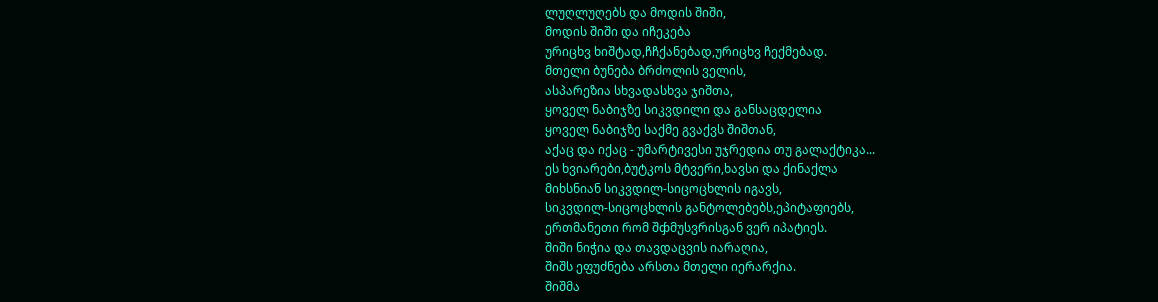ლუღლუღებს და მოდის შიში,
მოდის შიში და იჩეკება
ურიცხვ ხიშტად,ჩჩქანებად,ურიცხვ ჩექმებად.
მთელი ბუნება ბრძოლის ველის,
ასპარეზია სხვადასხვა ჯიშთა,
ყოველ ნაბიჯზე სიკვდილი და განსაცდელია
ყოველ ნაბიჯზე საქმე გვაქვს შიშთან,
აქაც და იქაც - უმარტივესი უჯრედია თუ გალაქტიკა...
ეს ხვიარები,ბუტკოს მტვერი,ხავსი და ქინაქლა
მიხსნიან სიკვდილ-სიცოცხლის იგავს,
სიკვდილ-სიცოცხლის განტოლებებს,ეპიტაფიებს,
ერთმანეთი რომ შჶმუსვრისგან ვერ იპატიეს.
შიში ნიჭია და თავდაცვის იარაღია,
შიშს ეფუძნება არსთა მთელი იერარქია.
შიშმა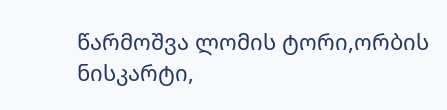წარმოშვა ლომის ტორი,ორბის ნისკარტი,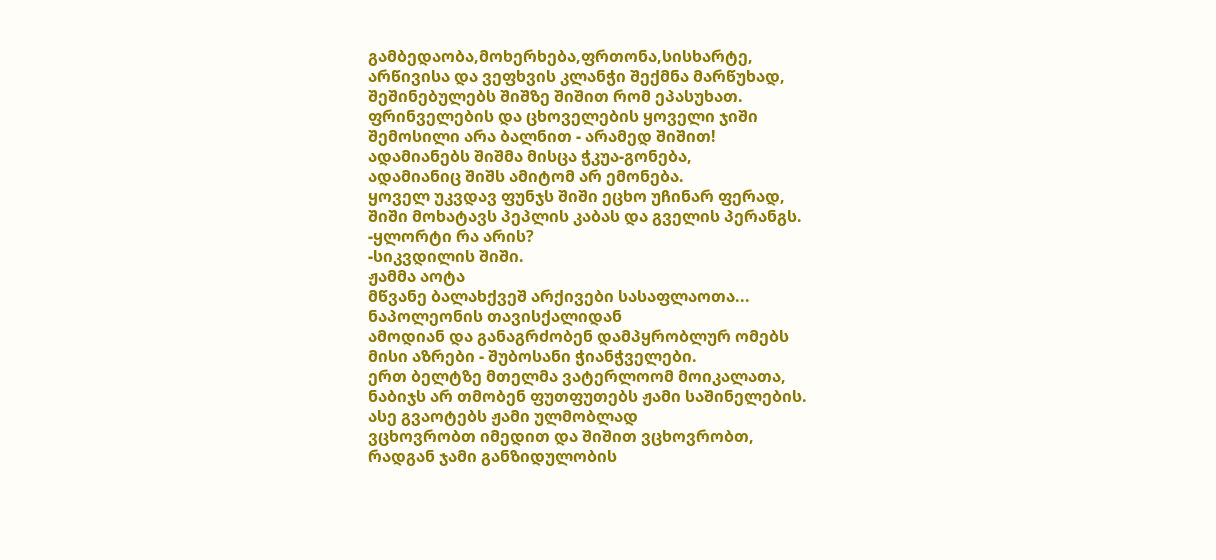გამბედაობა,მოხერხება,ფრთონა,სისხარტე,
არწივისა და ვეფხვის კლანჭი შექმნა მარწუხად,
შეშინებულებს შიშზე შიშით რომ ეპასუხათ.
ფრინველების და ცხოველების ყოველი ჯიში
შემოსილი არა ბალნით - არამედ შიშით!
ადამიანებს შიშმა მისცა ჭკუა-გონება,
ადამიანიც შიშს ამიტომ არ ემონება.
ყოველ უკვდავ ფუნჯს შიში ეცხო უჩინარ ფერად,
შიში მოხატავს პეპლის კაბას და გველის პერანგს.
-ყლორტი რა არის?
-სიკვდილის შიში.
ჟამმა აოტა
მწვანე ბალახქვეშ არქივები სასაფლაოთა...
ნაპოლეონის თავისქალიდან
ამოდიან და განაგრძობენ დამპყრობლურ ომებს
მისი აზრები - შუბოსანი ჭიანჭველები.
ერთ ბელტზე მთელმა ვატერლოომ მოიკალათა,
ნაბიჯს არ თმობენ ფუთფუთებს ჟამი საშინელების.
ასე გვაოტებს ჟამი ულმობლად
ვცხოვრობთ იმედით და შიშით ვცხოვრობთ,
რადგან ჯამი განზიდულობის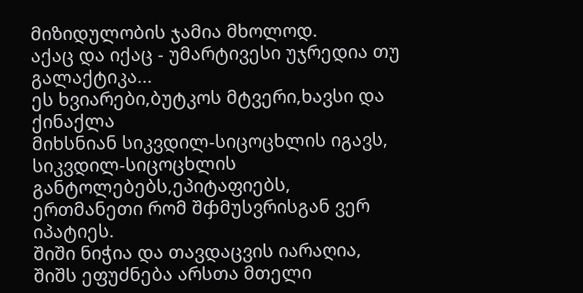მიზიდულობის ჯამია მხოლოდ.
აქაც და იქაც - უმარტივესი უჯრედია თუ გალაქტიკა...
ეს ხვიარები,ბუტკოს მტვერი,ხავსი და ქინაქლა
მიხსნიან სიკვდილ-სიცოცხლის იგავს,
სიკვდილ-სიცოცხლის განტოლებებს,ეპიტაფიებს,
ერთმანეთი რომ შჶმუსვრისგან ვერ იპატიეს.
შიში ნიჭია და თავდაცვის იარაღია,
შიშს ეფუძნება არსთა მთელი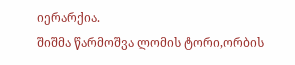იერარქია.
შიშმა წარმოშვა ლომის ტორი,ორბის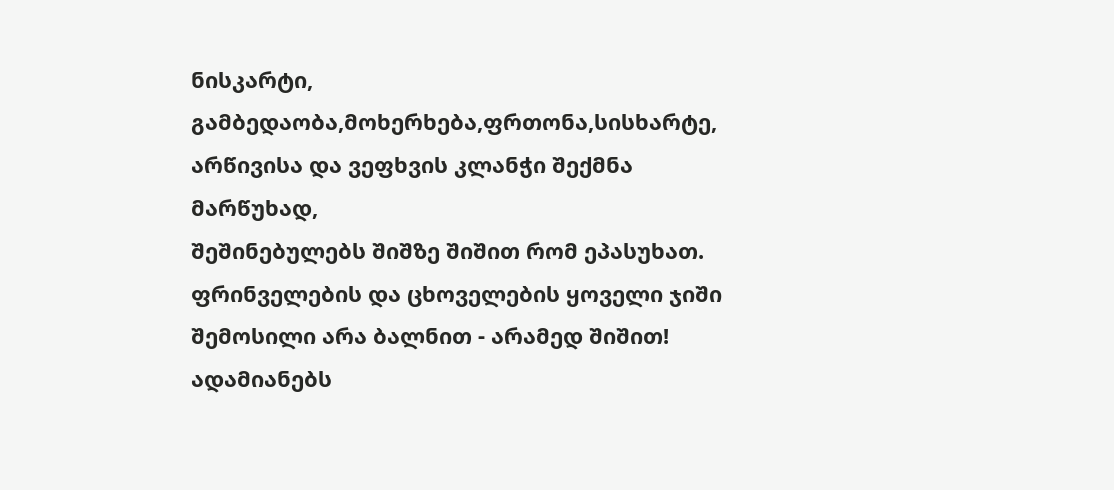ნისკარტი,
გამბედაობა,მოხერხება,ფრთონა,სისხარტე,
არწივისა და ვეფხვის კლანჭი შექმნა მარწუხად,
შეშინებულებს შიშზე შიშით რომ ეპასუხათ.
ფრინველების და ცხოველების ყოველი ჯიში
შემოსილი არა ბალნით - არამედ შიშით!
ადამიანებს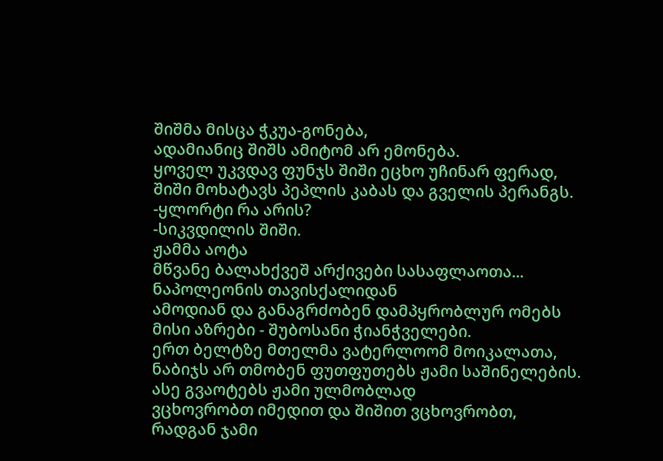შიშმა მისცა ჭკუა-გონება,
ადამიანიც შიშს ამიტომ არ ემონება.
ყოველ უკვდავ ფუნჯს შიში ეცხო უჩინარ ფერად,
შიში მოხატავს პეპლის კაბას და გველის პერანგს.
-ყლორტი რა არის?
-სიკვდილის შიში.
ჟამმა აოტა
მწვანე ბალახქვეშ არქივები სასაფლაოთა...
ნაპოლეონის თავისქალიდან
ამოდიან და განაგრძობენ დამპყრობლურ ომებს
მისი აზრები - შუბოსანი ჭიანჭველები.
ერთ ბელტზე მთელმა ვატერლოომ მოიკალათა,
ნაბიჯს არ თმობენ ფუთფუთებს ჟამი საშინელების.
ასე გვაოტებს ჟამი ულმობლად
ვცხოვრობთ იმედით და შიშით ვცხოვრობთ,
რადგან ჯამი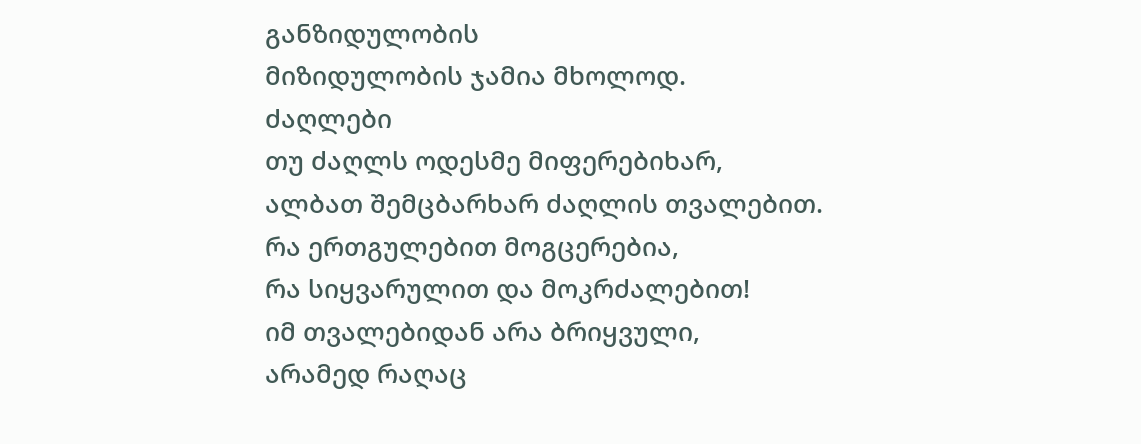განზიდულობის
მიზიდულობის ჯამია მხოლოდ.
ძაღლები
თუ ძაღლს ოდესმე მიფერებიხარ,
ალბათ შემცბარხარ ძაღლის თვალებით.
რა ერთგულებით მოგცერებია,
რა სიყვარულით და მოკრძალებით!
იმ თვალებიდან არა ბრიყვული,
არამედ რაღაც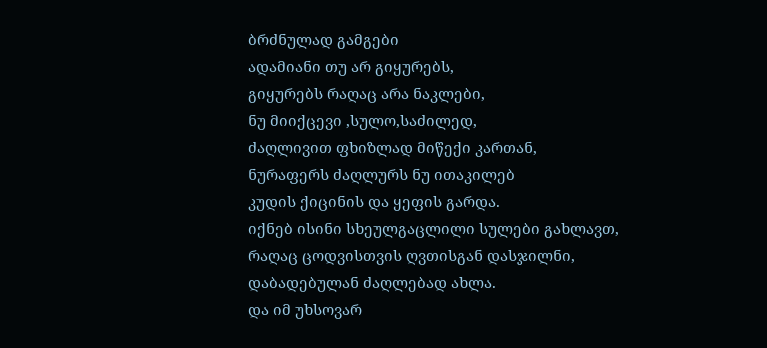ბრძნულად გამგები
ადამიანი თუ არ გიყურებს,
გიყურებს რაღაც არა ნაკლები,
ნუ მიიქცევი ,სულო,საძილედ,
ძაღლივით ფხიზლად მიწექი კართან,
ნურაფერს ძაღლურს ნუ ითაკილებ
კუდის ქიცინის და ყეფის გარდა.
იქნებ ისინი სხეულგაცლილი სულები გახლავთ,
რაღაც ცოდვისთვის ღვთისგან დასჯილნი,
დაბადებულან ძაღლებად ახლა.
და იმ უხსოვარ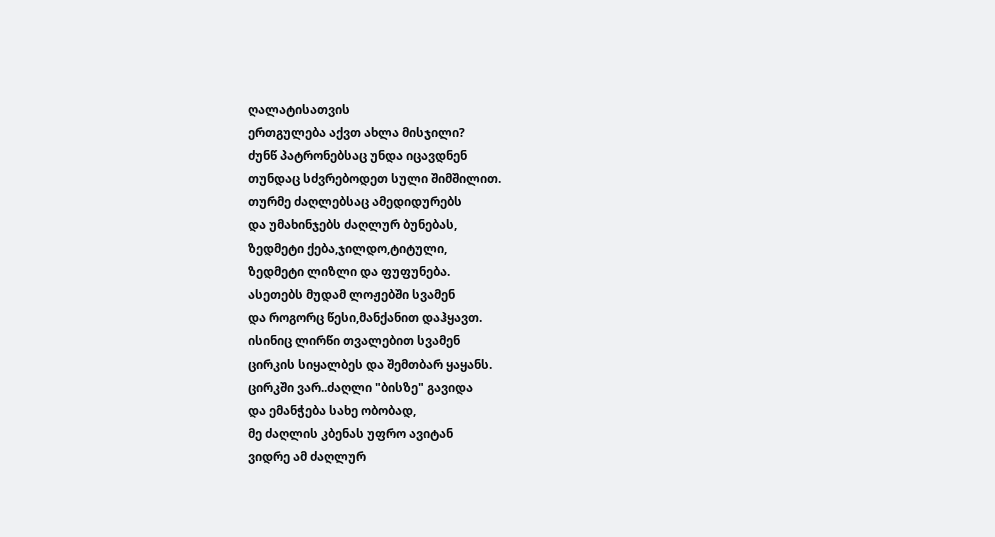ღალატისათვის
ერთგულება აქვთ ახლა მისჯილი?
ძუნწ პატრონებსაც უნდა იცავდნენ
თუნდაც სძვრებოდეთ სული შიმშილით.
თურმე ძაღლებსაც ამედიდურებს
და უმახინჯებს ძაღლურ ბუნებას,
ზედმეტი ქება,ჯილდო,ტიტული,
ზედმეტი ლიზლი და ფუფუნება.
ასეთებს მუდამ ლოჟებში სვამენ
და როგორც წესი,მანქანით დაჰყავთ.
ისინიც ლირწი თვალებით სვამენ
ცირკის სიყალბეს და შემთბარ ყაყანს.
ცირკში ვარ..ძაღლი "ბისზე" გავიდა
და ემანჭება სახე ობობად,
მე ძაღლის კბენას უფრო ავიტან
ვიდრე ამ ძაღლურ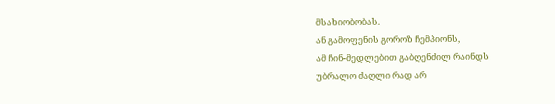მსახიობობას.
ან გამოფენის გოროზ ჩემპიონს,
ამ ჩინ-მედლებით გაბღენძილ რაინდს
უბრალო ძაღლი რად არ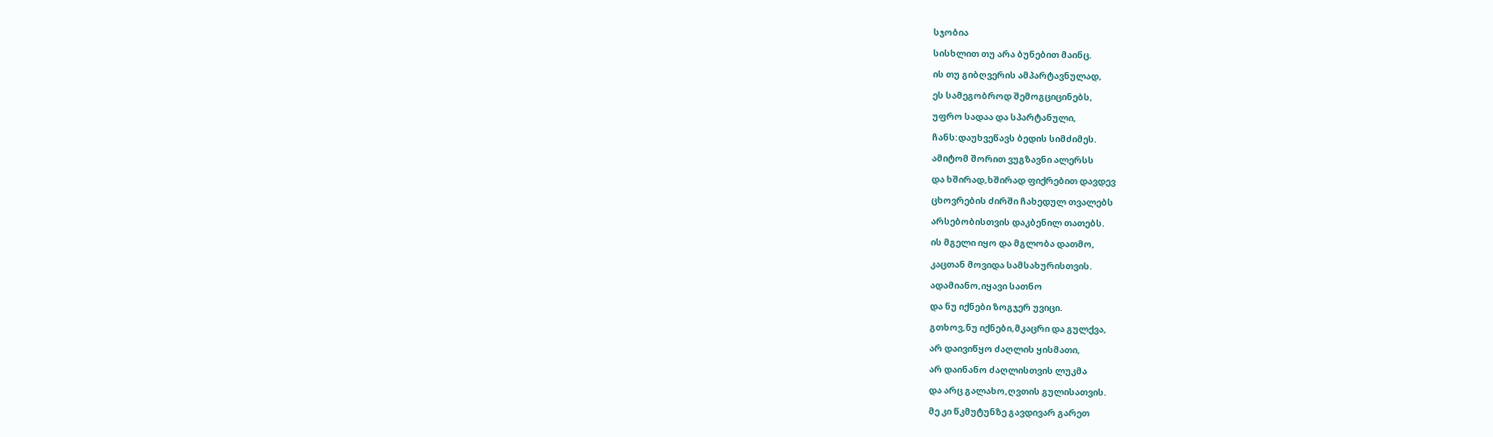სჯობია
სისხლით თუ არა ბუნებით მაინც.
ის თუ გიბღვერის ამპარტავნულად,
ეს სამეგობროდ შემოგციცინებს,
უფრო სადაა და სპარტანული,
ჩანს:დაუხვეწავს ბედის სიმძიმეს.
ამიტომ შორით ვუგზავნი ალერსს
და ხშირად,ხშირად ფიქრებით დავდევ
ცხოვრების ძირში ჩახედულ თვალებს
არსებობისთვის დაკბენილ თათებს.
ის მგელი იყო და მგლობა დათმო,
კაცთან მოვიდა სამსახურისთვის.
ადამიანო,იყავი სათნო
და ნუ იქნები ზოგჯერ უვიცი.
გთხოვ,ნუ იქნები,მკაცრი და გულქვა,
არ დაივიწყო ძაღლის ყისმათი,
არ დაინანო ძაღლისთვის ლუკმა
და არც გალახო,ღვთის გულისათვის.
მე კი წკმუტუნზე გავდივარ გარეთ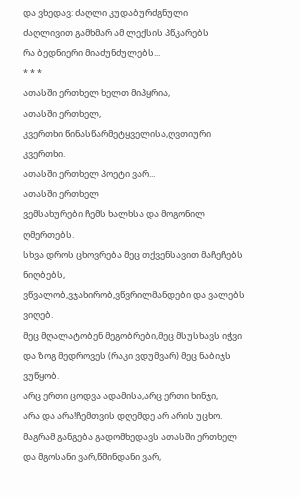და ვხედავ: ძაღლი კუდაბურძგნული
ძაღლივით გამხმარ ამ ლექსის პწკარებს
რა ბედნიერი მიაძუნძულებს...
* * *
ათასში ერთხელ ხელთ მიპყრია,
ათასში ერთხელ,
კვერთხი წინასწარმეტყველისა,ღვთიური კვერთხი.
ათასში ერთხელ პოეტი ვარ...
ათასში ერთხელ
ვემსახურები ჩემს ხალხსა და მოგონილ ღმერთებს.
სხვა დროს ცხოვრება მეც თქვენსავით მაჩეჩებს ნიღბებს,
ვწვალობ,ვჯახირობ,ვწვრილმანდები და ვალებს ვიღებ.
მეც მღალატობენ მეგობრები,მეც მსუსხავს იჭვი
და ზოგ მედროვეს (რაკი ვდუმვარ) მეც ნაბიჯს ვუწყობ.
არც ერთი ცოდვა ადამისა,არც ერთი ხინჯი,
არა და არა!ჩემთვის დღემდე არ არის უცხო.
მაგრამ განგება გადომხედავს ათასში ერთხელ
და მგოსანი ვარ,წმინდანი ვარ,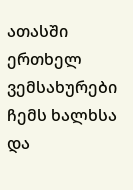ათასში ერთხელ
ვემსახურები ჩემს ხალხსა და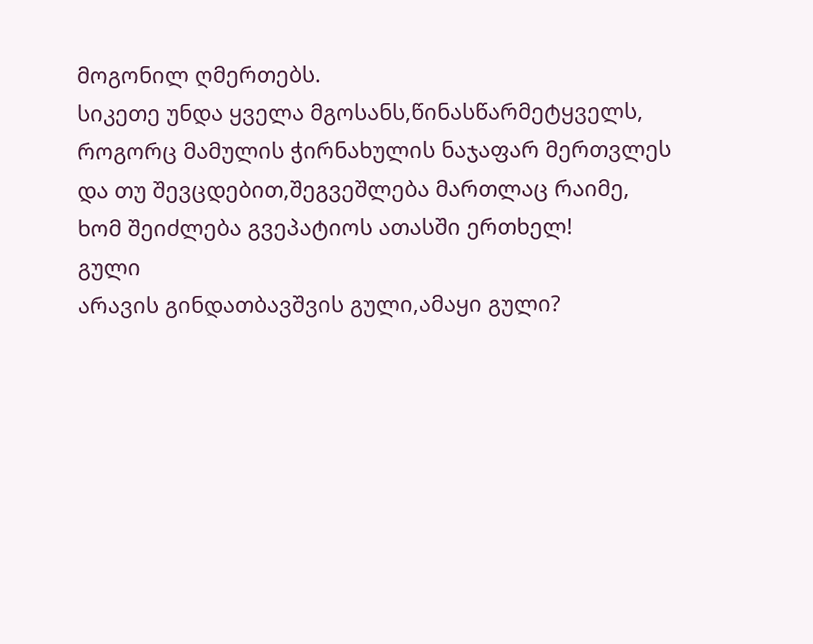მოგონილ ღმერთებს.
სიკეთე უნდა ყველა მგოსანს,წინასწარმეტყველს,
როგორც მამულის ჭირნახულის ნაჯაფარ მერთვლეს
და თუ შევცდებით,შეგვეშლება მართლაც რაიმე,
ხომ შეიძლება გვეპატიოს ათასში ერთხელ!
გული
არავის გინდათბავშვის გული,ამაყი გული?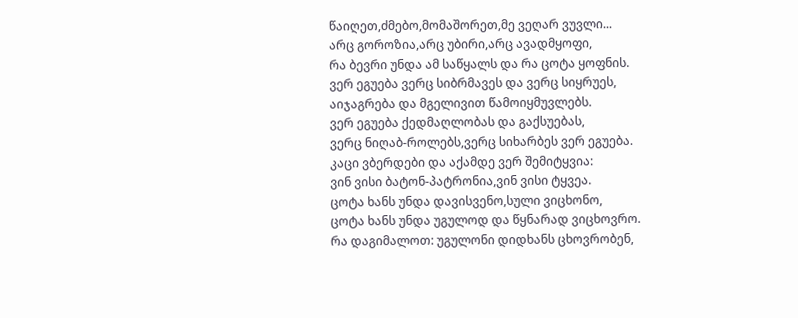წაიღეთ,ძმებო,მომაშორეთ,მე ვეღარ ვუვლი...
არც გოროზია,არც უბირი,არც ავადმყოფი,
რა ბევრი უნდა ამ საწყალს და რა ცოტა ყოფნის.
ვერ ეგუება ვერც სიბრმავეს და ვერც სიყრუეს,
აიჯაგრება და მგელივით წამოიყმუვლებს.
ვერ ეგუება ქედმაღლობას და გაქსუებას,
ვერც ნიღაბ-როლებს,ვერც სიხარბეს ვერ ეგუება.
კაცი ვბერდები და აქამდე ვერ შემიტყვია:
ვინ ვისი ბატონ-პატრონია,ვინ ვისი ტყვეა.
ცოტა ხანს უნდა დავისვენო,სული ვიცხონო,
ცოტა ხანს უნდა უგულოდ და წყნარად ვიცხოვრო.
რა დაგიმალოთ: უგულონი დიდხანს ცხოვრობენ,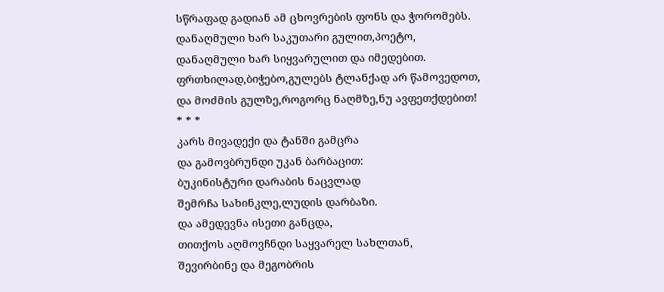სწრაფად გადიან ამ ცხოვრების ფონს და ჭორომებს.
დანაღმული ხარ საკუთარი გულით,პოეტო,
დანაღმული ხარ სიყვარულით და იმედებით.
ფრთხილად,ბიჭებო,გულებს ტლანქად არ წამოვედოთ,
და მოძმის გულზე,როგორც ნაღმზე,ნუ ავფეთქდებით!
* * *
კარს მივადექი და ტანში გამცრა
და გამოვბრუნდი უკან ბარბაცით:
ბუკინისტური დარაბის ნაცვლად
შემრჩა სახინკლე,ლუდის დარბაზი.
და ამედევნა ისეთი განცდა,
თითქოს აღმოვჩნდი საყვარელ სახლთან,
შევირბინე და მეგობრის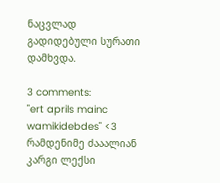ნაცვლად
გადიდებული სურათი დამხვდა.

3 comments:
"ert aprils mainc wamikidebdes" <3
რამდენიმე ძააალიან კარგი ლექსი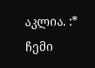აკლია. :*
ჩემი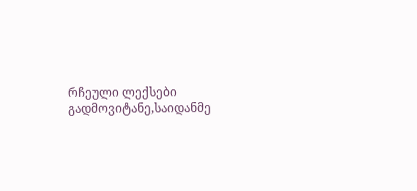რჩეული ლექსები გადმოვიტანე,საიდანმე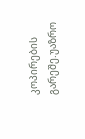კოპირების გარეშე.უაზრო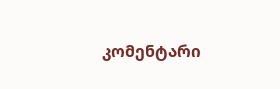კომენტარი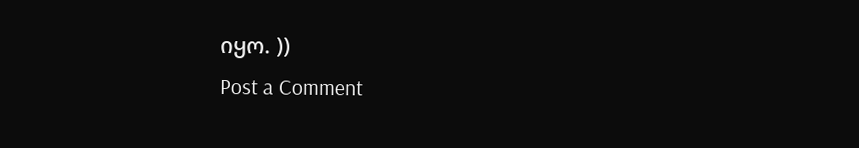იყო. ))
Post a Comment